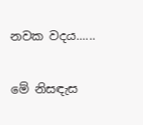නවක වදය......

මේ නිසඳැස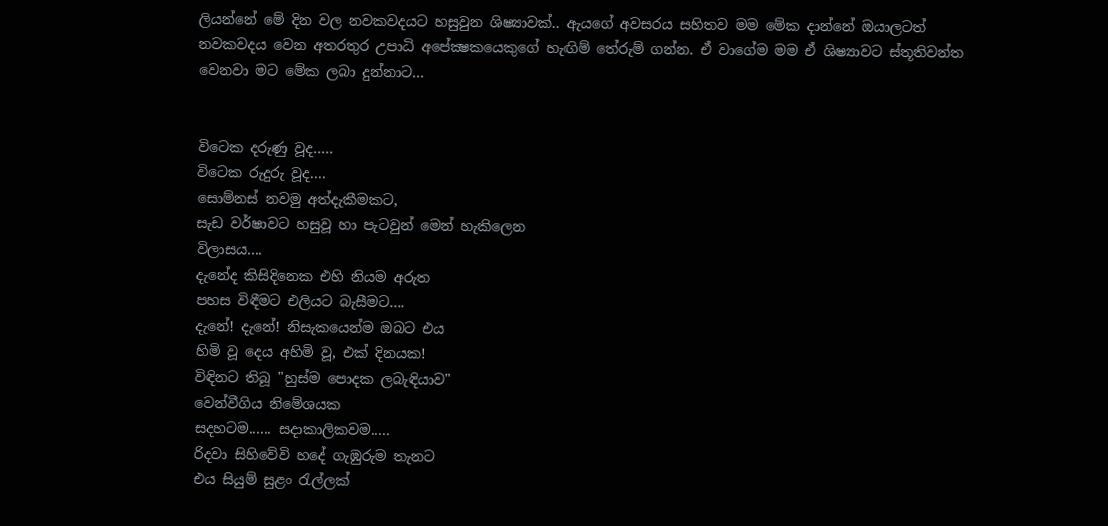ලියන්නේ මේ දින වල නවකවදයට හසුවුන ශිෂ්‍යාවක්.. ඇයගේ අවසරය සහිතව මම මේක දාන්නේ ඔයාලටත් නවකවදය වෙන අතරතුර උපාධි අපේක්‍ෂකයෙකුගේ හැඟිම් තේරුම් ගන්න. ඒ වාගේම මම ඒ ශිෂ්‍යාවට ස්තූතිවන්ත වෙනවා මට මේක ලබා දුන්නාට...


විටෙක දරුණු වූද.....
විටෙක රුදුරු වූද....
සොම්නස් නවමු අත්දැකීමකට,
සැඩ වර්ෂාවට හසුවූ හා පැටවුන් මෙන් හැකිලෙන
විලාසය....
දැනේද කිසිදිනෙක එහි නියම අරුත
පහස විඳීමට එලියට බැසීමට....
දැනේ! දැනේ! නිසැකයෙන්ම ඔබට එය
හිමි වූ දෙය අහිමි වූ, එක් දිනයක!
විඳිනට තිබූ "හුස්ම පොදක ලබැඳියාව"
වෙන්වීගිය නිමේශයක
සදහටම...... සදාකාලිකවම.....
රිදවා සිහිවේවි හදේ ගැඹුරුම තැනට
එය සියුම් සුළං රැල්ලක්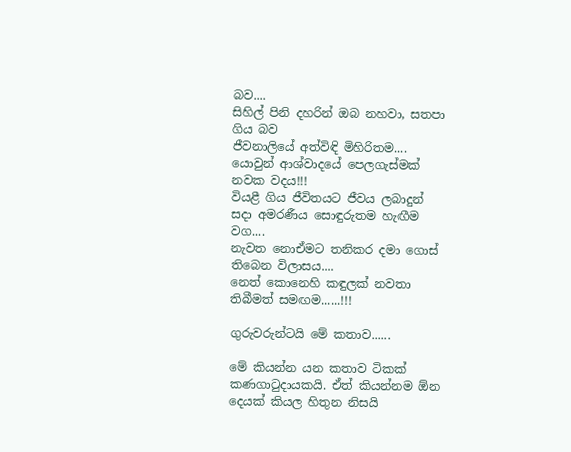බව....
සිහිල් පිනි දහරින් ඔබ නහවා, සතපා ගිය බව
ජීවනාලියේ අත්විඳි මිහිරිතම....
යොවුන් ආශ්වාදයේ පෙලගැස්මක්
නවක වදය!!!
වියළී ගිය ජීවිතයට ජීවය ලබාදුන්
සදා අමරණීය සොඳුරුතම හැඟීම වග....
නැවත නොඒමට තනිකර දමා ගොස්
තිබෙන විලාසය....
නෙත් කොනෙහි කඳුලක් නවතා
තිබීමත් සමඟම......!!!

ගුරුවරුන්ටයි මේ කතාව......

මේ කියන්න යන කතාව ටිකක් කණගාටුදායකයි. ඒත් කියන්නම ඕන දෙයක් කියල හිතුන නිසයි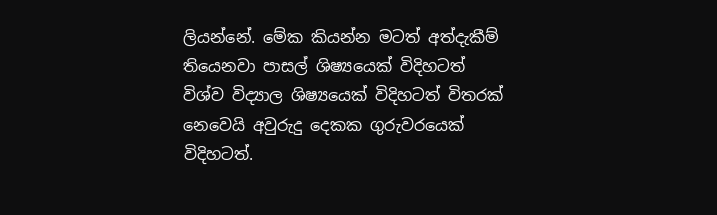ලියන්නේ. මේක කියන්න මටත් අත්දැකීම් තියෙනවා පාසල් ශිෂ්‍යයෙක් විදිහටත් විශ්ව විද්‍යාල ශිෂ්‍යයෙක් විදිහටත් විතරක් නෙවෙයි අවුරුදු දෙකක ගුරුවරයෙක් විදිහටත්.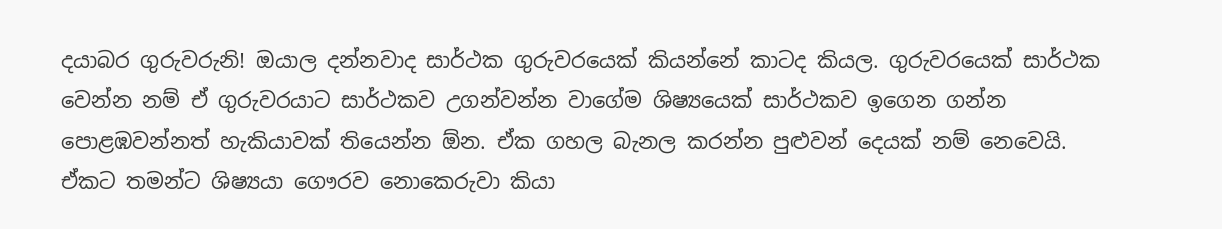දයාබර ගුරුවරුනි! ඔයාල දන්නවාද සාර්ථක ගුරුවරයෙක් කියන්නේ කාටද කියල. ගුරුවරයෙක් සාර්ථක වෙන්න නම් ඒ ගුරුවරයාට සාර්ථකව උගන්වන්න වාගේම ශිෂ්‍යයෙක් සාර්ථකව ඉගෙන ගන්න පොළඹවන්නත් හැකියාවක් තියෙන්න ඕන. ඒක ගහල බැනල කරන්න පුළුවන් දෙයක් නම් නෙවෙයි. ඒකට තමන්ට ශිෂ්‍යයා ගෞරව නොකෙරුවා කියා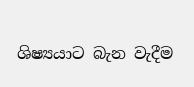ශිෂ්‍යයාට බැන වැදීම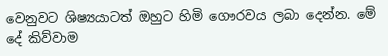වෙනුවට ශිෂ්‍යයාටත් ඔහුට හිමි ගෞරවය ලබා දෙන්න. මේ දේ කිව්වාම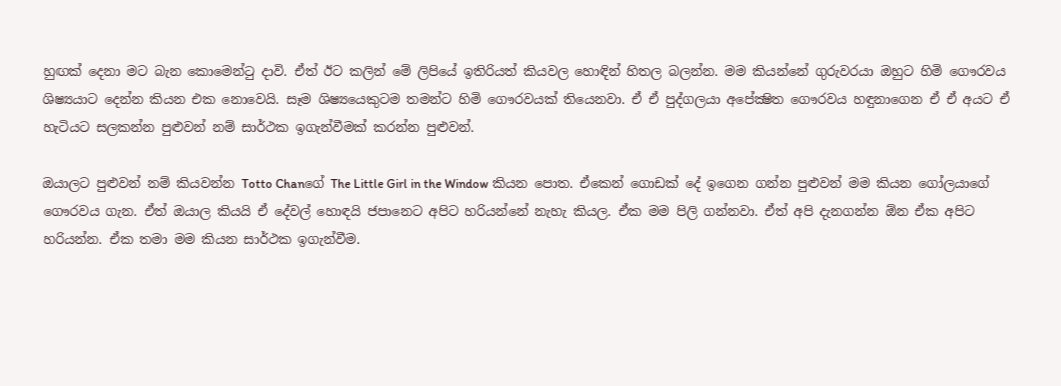හුඟක් දෙනා මට බැන කොමෙන්ටු දාවි. ඒත් ඊට කලින් මේ ලිපියේ ඉතිරියත් කියවල හොඳින් හිතල බලන්න. මම කියන්නේ ගුරුවරයා ඔහුට හිමි ගෞරවය ශිෂ්‍යයාට දෙන්න කියන එක නොවෙයි. සෑම ශිෂ්‍යයෙකුටම තමන්ට හිමි ගෞරවයක් තියෙනවා. ඒ ඒ පුද්ගලයා අපේක්‍ෂිත ගෞරවය හඳුනාගෙන ඒ ඒ අයට ඒ හැටියට සලකන්න පුළුවන් නම් සාර්ථක ඉගැන්වීමක් කරන්න පුළුවන්.

ඔයාලට පුළුවන් නම් කියවන්න Totto Chanගේ The Little Girl in the Window කියන පොත. ඒකෙන් ගොඩක් දේ ඉගෙන ගන්න පුළුවන් මම කියන ගෝලයාගේ ගෞරවය ගැන. ඒත් ඔයාල කියයි ඒ දේවල් හොඳයි ජපානෙට අපිට හරියන්නේ නැහැ කියල. ඒක මම පිලි ගන්නවා. ඒත් අපි දැනගන්න ඕන ඒක අපිට හරියන්න. ඒක තමා මම කියන සාර්ථක ඉගැන්වීම.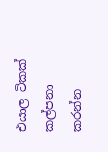එයාල ටිකක් කල්පනා කරන්න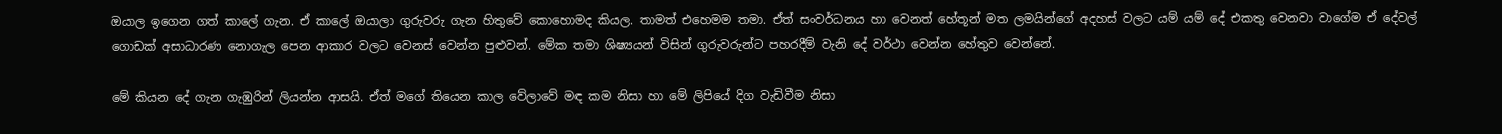ඔයාල ඉගෙන ගත් කාලේ ගැන. ඒ කාලේ ඔයාලා ගුරුවරු ගැන හිතුවේ කොහොමද කියල. තාමත් එහෙමම තමා. ඒත් සංවර්ධනය හා වෙනත් හේතූන් මත ලමයින්ගේ අදහස් වලට යම් යම් දේ එකතු වෙනවා වාගේම ඒ දේවල් ගොඩක් අසාධාරණ නොගැල පෙන ආකාර වලට වෙනස් වෙන්න පුළුවන්. මේක තමා ශිෂ්‍යයන් විසින් ගුරුවරුන්ට පහරදීම් වැනි දේ වර්ථා වෙන්න හේතුව වෙන්නේ.

මේ කියන දේ ගැන ගැඹුරින් ලියන්න ආසයි. ඒත් මගේ තියෙන කාල වේලාවේ මඳ කම නිසා හා මේ ලිපියේ දිග වැඩිවීම නිසා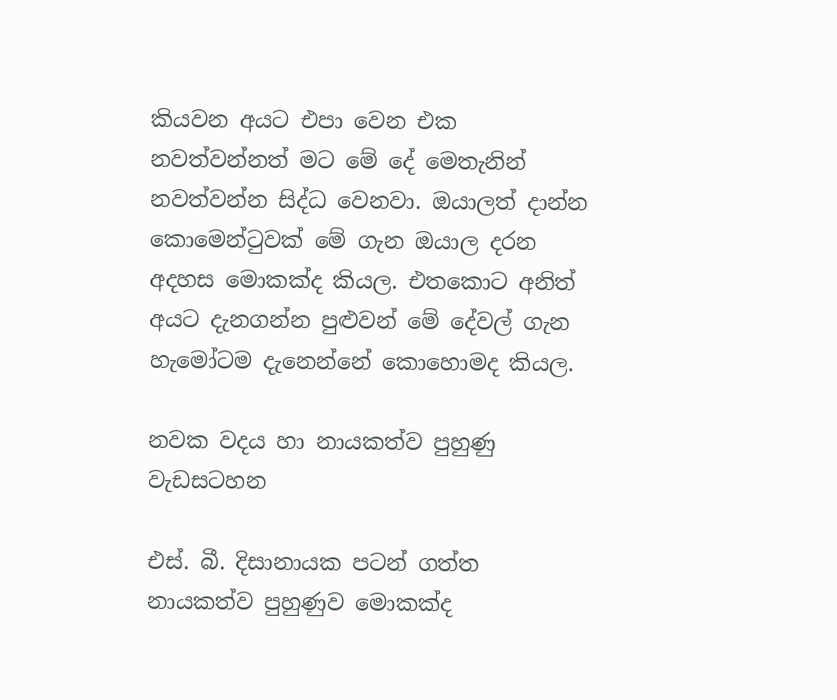කියවන අයට එපා වෙන එක නවත්වන්නත් මට මේ දේ මෙතැනින් නවත්වන්න සිද්ධ වෙනවා. ඔයාලත් දාන්න කොමෙන්ටුවක් මේ ගැන ඔයාල දරන අදහස මොකක්ද කියල. එතකොට අනිත් අයට දැනගන්න පුළුවන් මේ දේවල් ගැන හැමෝටම දැනෙන්නේ කොහොමද කියල.

නවක වදය හා නායකත්ව පුහුණු වැඩසටහන

එස්. බී. දිසානායක පටන් ගත්ත නායකත්ව පුහුණුව මොකක්ද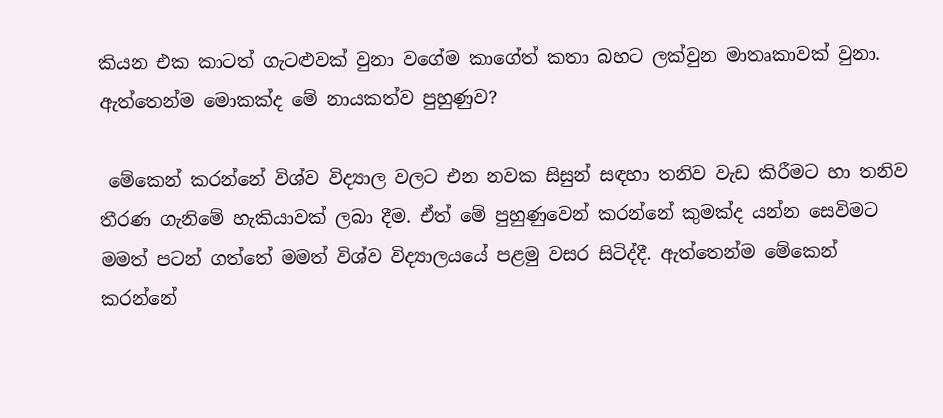කියන එක කාටත් ගැටළුවක් වුනා වගේම කාගේත් කතා බහට ලක්වුන මාතෘකාවක් වුනා. ඇත්තෙන්ම මොකක්ද මේ නායකත්ව පුහුණුව?

 මේකෙන් කරන්නේ විශ්ව විද්‍යාල වලට එන නවක සිසුන් සඳහා තනිව වැඩ කිරීමට හා තනිව තීරණ ගැනිමේ හැකියාවක් ලබා දීම. ඒත් මේ පුහුණුවෙන් කරන්නේ කුමක්ද යන්න සෙවිමට මමත් පටන් ගත්තේ මමත් විශ්ව විද්‍යාලයයේ පළමු වසර සිටිද්දී. ඇත්තෙන්ම මේකෙන් කරන්නේ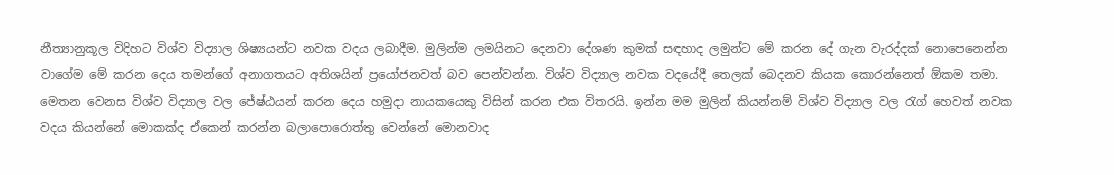නීත්‍යානුකූල විදිහට විශ්ව විද්‍යාල ශිෂ්‍යයන්ට නවක වදය ලබාදීම. මුලින්ම ලමයිනට දෙනවා දේශණ කුමක් සඳහාද ලමුන්ට මේ කරන දේ ගැන වැරද්දක් නොපෙනෙන්න වාගේම මේ කරන දෙය තමන්ගේ අනාගතයට අතිශයින් ප්‍රයෝජනවත් බව පෙන්වන්න. විශ්ව විද්‍යාල නවක වදයේදී තෙලක් බෙදනව කියක කොරන්නෙත් ඕකම තමා. මෙතන වෙනස විශ්ව විද්‍යාල වල ජේෂ්ඨයන් කරන දෙය හමුදා නායකයෙකු විසින් කරන එක විතරයි. ඉන්න මම මුලින් කියන්නම් විශ්ව විද්‍යාල වල රැග් හෙවත් නවක වදය කියන්නේ මොකක්ද ඒකෙන් කරන්න බලාපොරොත්තු වෙන්නේ මොනවාද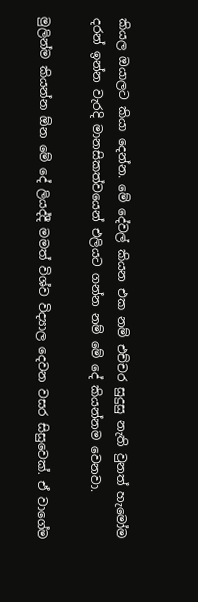කියල ඔයාලට කියා දෙන්න. මේ දේවල් කියන එක නම් එච්චර සුදුසු නැති වුනත් හැමෝම දරන් ඉන්න වැරදි මානසිකත්වයෙන් එලියට ගන්න නම් මේ දේ කියන්නම වෙනවා.

මුලින්ම කියන්න ඕන මේ දේ ලියද්දී මමත් විශ්ව විද්‍යාල දෙවන වසර සිසුවෙක්. ඒ වාගේම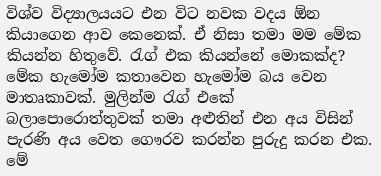විශ්ව විද්‍යාලයයට එන විට නවක වදය ඕන කියාගෙන ආව කෙනෙක්. ඒ නිසා තමා මම මේක කියන්න හිතුවේ. රැග් එක කියන්නේ මොකක්ද? මේක හැමෝම කතාවෙන හැමෝම බය වෙන මාතෘකාවක්. මුලින්ම රැග් එකේ බලාපොරොත්තුවක් තමා අළුතින් එන අය විසින් පැරණි අය වෙත ගෞරව කරන්න පුරුදු කරන එක. මේ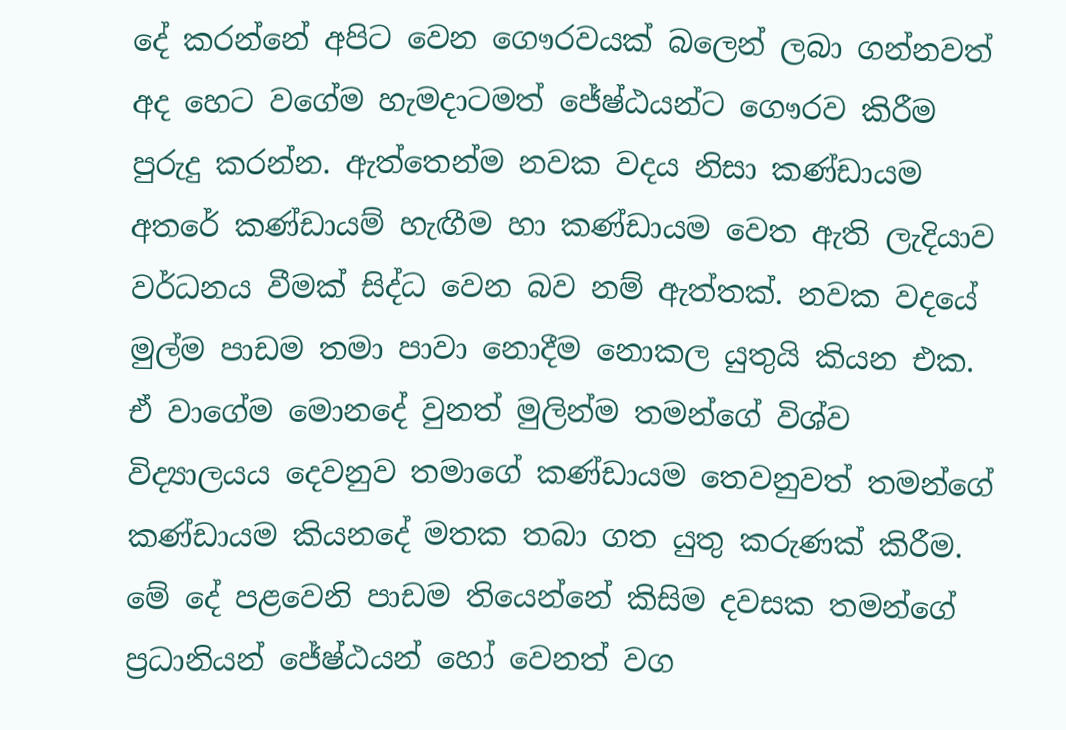දේ කරන්නේ අපිට වෙන ගෞරවයක් බලෙන් ලබා ගන්නවත් අද හෙට වගේම හැමදාටමත් ජේෂ්ඨයන්ට ගෞරව කිරීම පුරුදු කරන්න. ඇත්තෙන්ම නවක වදය නිසා කණ්ඩායම අතරේ කණ්ඩායම් හැඟීම හා කණ්ඩායම වෙත ඇති ලැදියාව වර්ධනය වීමක් සිද්ධ වෙන බව නම් ඇත්තක්. නවක වදයේ මුල්ම පාඩම තමා පාවා නොදීම නොකල යුතුයි කියන එක. ඒ වාගේම මොනදේ වුනත් මුලින්ම තමන්ගේ විශ්ව විද්‍යාලයය දෙවනුව තමාගේ කණ්ඩායම තෙවනුවත් තමන්ගේ කණ්ඩායම කියනදේ මතක තබා ගත යුතු කරුණක් කිරීම. මේ දේ පළවෙනි පාඩම තියෙන්නේ කිසිම දවසක තමන්ගේ ප්‍රධානියන් ජේෂ්ඨයන් හෝ වෙනත් වග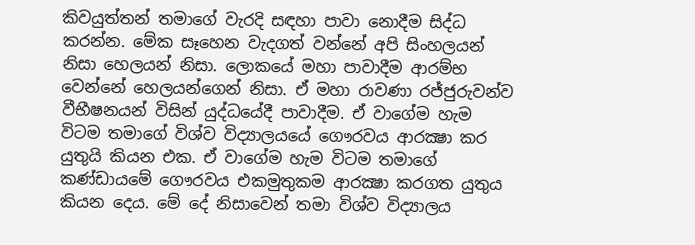කිවයුත්තන් තමාගේ වැරදි සඳහා පාවා නොදීම සිද්ධ කරන්න. මේක සෑහෙන වැදගත් වන්නේ අපි සිංහලයන් නිසා හෙලයන් නිසා. ලොකයේ මහා පාවාදීම ආරම්භ වෙන්නේ හෙලයන්ගෙන් නිසා. ඒ මහා රාවණා රජ්ජුරුවන්ව වීභීෂනයන් විසින් යුද්ධයේදී පාවාදීම. ඒ වාගේම හැම විටම තමාගේ විශ්ව විද්‍යාලයයේ ගෞරවය ආරක්‍ෂා කර යුතුයි කියන එක. ඒ වාගේම හැම විටම තමාගේ කණ්ඩායමේ ගෞරවය එකමුතුකම ආරක්‍ෂා කරගත යුතුය කියන දෙය. මේ දේ නිසාවෙන් තමා විශ්ව විද්‍යාලය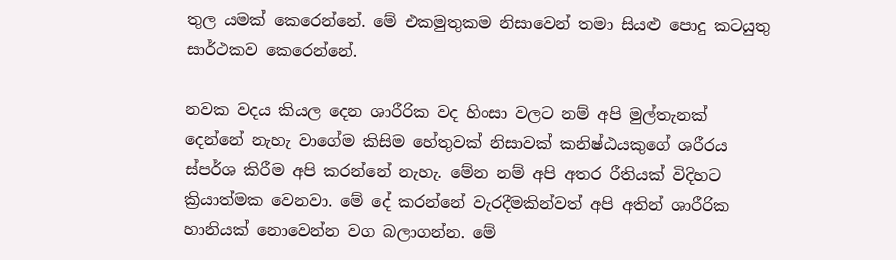තුල යමක් කෙරෙන්නේ. මේ එකමුතුකම නිසාවෙන් තමා සියළු පොදු කටයුතු සාර්ථකව කෙරෙන්නේ.

නවක වදය කියල දෙන ශාරීරික වද හිංසා වලට නම් අපි මුල්තැනක් දෙන්නේ නැහැ වාගේම කිසිම හේතුවක් නිසාවක් කනිෂ්ඨයකුගේ ශරීරය ස්පර්ශ කිරීම අපි කරන්නේ නැහැ. මේන නම් අපි අතර රීතියක් විදිහට ක්‍රියාත්මක වෙනවා. මේ දේ කරන්නේ වැරදීමකින්වත් අපි අතින් ශාරීරික හානියක් නොවෙන්න වග බලාගන්න. මේ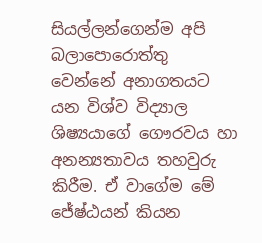සියල්ලන්ගෙන්ම අපි බලාපොරොත්තු වෙන්නේ අනාගතයට යන විශ්ව විද්‍යාල ශිෂ්‍යයාගේ ගෞරවය හා  අනන්‍යතාවය තහවුරු කිරීම. ඒ වාගේම මේ ජේෂ්ඨයන් කියන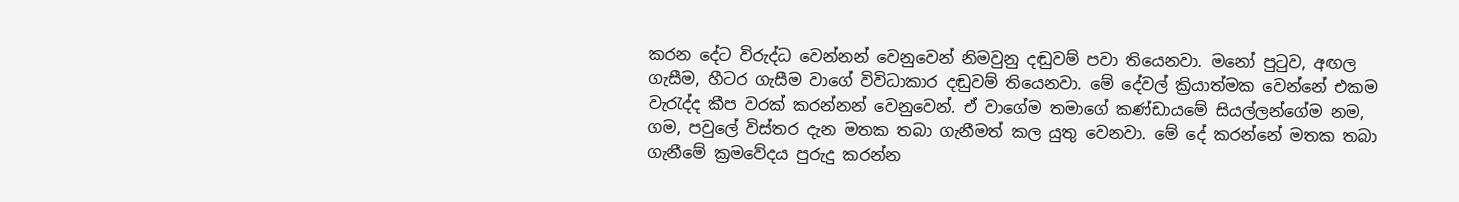කරන දේට විරුද්ධ වෙන්නන් වෙනුවෙන් නිමවුනු දඬුවම් පවා තියෙනවා. මනෝ පුටුව, අඟල ගැසීම, හීටර ගැසීම වාගේ විවිධාකාර දඬුවම් තියෙනවා. මේ දේවල් ක්‍රියාත්මක වෙන්නේ එකම වැරැද්ද කීප වරක් කරන්නන් වෙනුවෙන්. ඒ වාගේම තමාගේ කණ්ඩායමේ සියල්ලන්ගේම නම, ගම, පවුලේ විස්තර දැන මතක තබා ගැනීමත් කල යුතු වෙනවා. මේ දේ කරන්නේ මතක තබා ගැනීමේ ක්‍රමවේදය පුරුදු කරන්න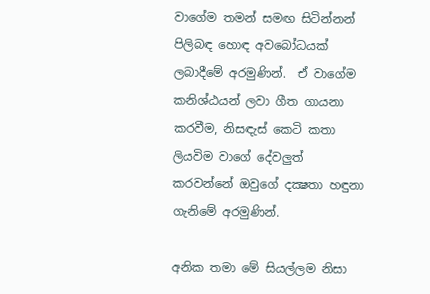වාගේම තමන් සමඟ සිටින්නන් පිලිබඳ හොඳ අවබෝධයක් ලබාදීමේ අරමුණින්.  ඒ වාගේම කනිශ්ඨයන් ලවා ගීත ගායනා කරවීම, නිසඳැස් කෙටි කතා ලියවිම වාගේ දේවලුත් කරවන්නේ ඔවුගේ දක්‍ෂතා හඳුනා ගැනිමේ අරමුණින්.

අනික තමා මේ සියල්ලම නිසා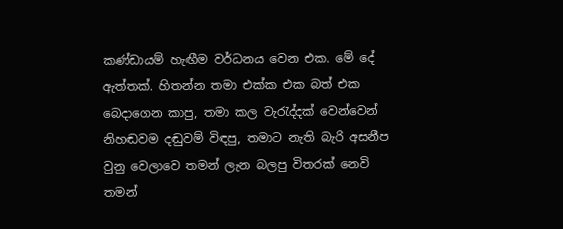කණ්ඩායම් හැඟීම වර්ධනය වෙන එක. මේ දේ ඇත්තක්. හිතන්න තමා එක්ක එක බත් එක බෙදාගෙන කාපු, තමා කල වැරැද්දක් වෙන්වෙන් නිහඬවම දඬුවම් විඳපු, තමාට නැති බැරි අසනීප වුනු වෙලාවෙ තමන් ලැන බලපු විතරක් නෙවි තමන්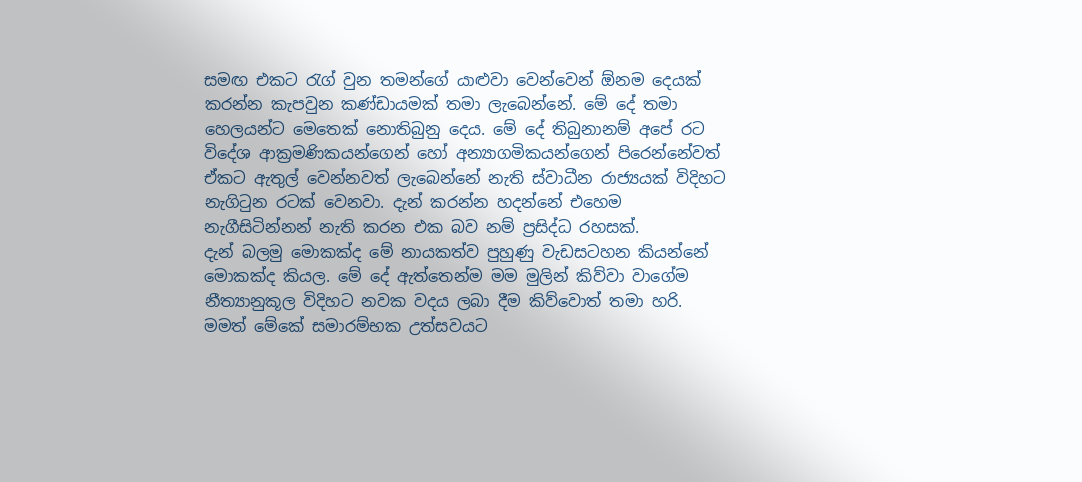සමඟ එකට රැග් වුන තමන්ගේ යාළුවා වෙන්වෙන් ඕනම දෙයක් කරන්න කැපවුන කණ්ඩායමක් තමා ලැබෙන්නේ. මේ දේ තමා හෙලයන්ට මෙතෙක් නොතිබුනු දෙය. මේ දේ තිබුනානම් අපේ රට විදේශ ආක්‍රමණිකයන්ගෙන් හෝ අන්‍යාගමිකයන්ගෙන් පිරෙන්නේවත් ඒකට ඇතුල් වෙන්නවත් ලැබෙන්නේ නැති ස්වාධීන රාජ්‍යයක් විදිහට නැගිටුන රටක් වෙනවා. දැන් කරන්න හදන්නේ එහෙම නැගීසිටින්නන් නැති කරන එක බව නම් ප්‍රසිද්ධ රහසක්.
දැන් බලමු මොකක්ද මේ නායකත්ව පුහුණු වැඩසටහන කියන්නේ මොකක්ද කියල. මේ දේ ඇත්තෙන්ම මම මුලින් කිව්වා වාගේම නීත්‍යානුකූල විදිහට නවක වදය ලබා දීම කිව්වොත් තමා හරි. මමත් මේකේ සමාරම්භක උත්සවයට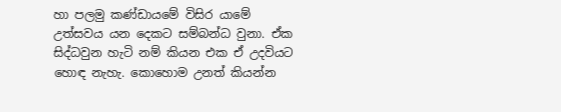හා පලමු කණ්ඩායමේ විසිර යාමේ උත්සවය යන දෙකට සම්බන්ධ වුනා. ඒක සිද්ධවුන හැටි නම් කියන එක ඒ උදවියට හොඳ නැහැ. කොහොම උනත් කියන්න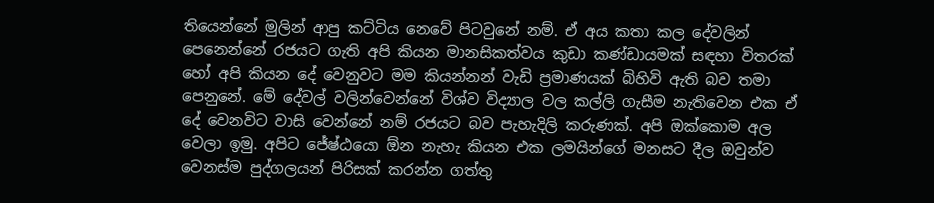තියෙන්නේ මුලින් ආපු කට්ටිය නෙවේ පිටවුනේ නම්. ඒ අය කතා කල දේවලින් පෙනෙන්නේ රජයට ගැති අපි කියන මානසිකත්වය කුඩා කණ්ඩායමක් සඳහා විතරක් හෝ අපි කියන දේ වෙනුවට මම කියන්නන් වැඩි ප්‍රමාණයක් බිහිවි ඇති බව තමා පෙනුනේ. මේ දේවල් වලින්වෙන්නේ විශ්ව විද්‍යාල වල කල්ලි ගැසීම නැතිවෙන එක ඒ දේ වෙනවිට වාසි වෙන්නේ නම් රජයට බව පැහැදිලි කරුණක්. අපි ඔක්කොම අල වෙලා ඉමු. අපිට ජේෂ්ඨයො ඕන නැහැ කියන එක ලමයින්ගේ මනසට දීල ඔවුන්ව වෙනස්ම පුද්ගලයන් පිරිසක් කරන්න ගත්තු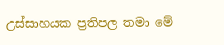උස්සාහයක ප්‍රතිපල තමා මේ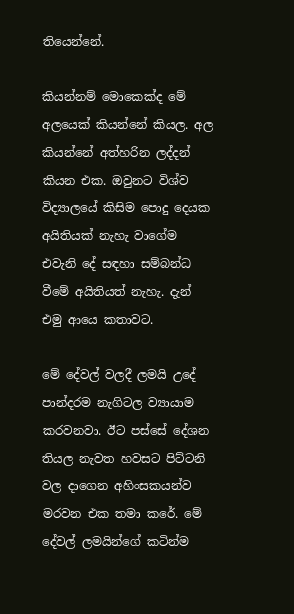තියෙන්නේ.

කියන්නම් මොකෙක්ද මේ අලයෙක් කියන්නේ කියල. අල කියන්නේ අත්හරින ලද්දන් කියන එක. ඔවුනට විශ්ව විද්‍යාලයේ කිසිම පොදු දෙයක අයිතියක් නැහැ වාගේම එවැනි දේ සඳහා සම්බන්ධ වීමේ අයිතියත් නැහැ. දැන් එමු ආයෙ කතාවට.

මේ දේවල් වලදී ලමයි උදේ පාන්දරම නැගිටල ව්‍යායාම කරවනවා. ඊට පස්සේ දේශන තියල නැවත හවසට පිට්ටනි වල දාගෙන අහිංසකයන්ව මරවන එක තමා කරේ. මේ දේවල් ලමයින්ගේ කටින්ම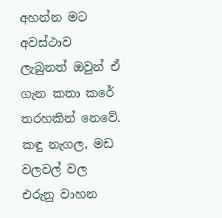අහන්න මට අවස්ථාව ලැබුනත් ඔවුන් ඒ ගැන කතා කරේ තරහකින් නෙවේ. කඳු නැගල, මඩ වලවල් වල එරුනු වාහන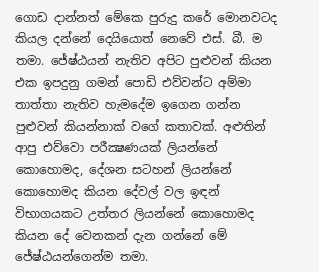ගොඩ දාන්නත් මේකෙ පුරුදු කරේ මොනවටද කියල දන්නේ දෙයියොත් නෙවේ එස්. බී. ම තමා. ජේෂ්ඨයන් නැතිව අපිට පුළුවන් කියන එක ඉපදුනු ගමන් පොඩි එව්වන්ට අම්මා තාත්තා නැතිව හැමදේම ඉගෙන ගන්න පුළුවන් කියන්නාක් වගේ කතාවක්. අළුතින් ආපු එව්වො පරීක්‍ෂණයක් ලියන්නේ කොහොමද, දේශන සටහන් ලියන්නේ කොහොමද කියන දේවල් වල ඉඳන් විභාගයකට උත්තර ලියන්නේ කොහොමද කියන දේ වෙනකන් දැන ගන්නේ මේ ජේෂ්ඨයන්ගෙන්ම තමා.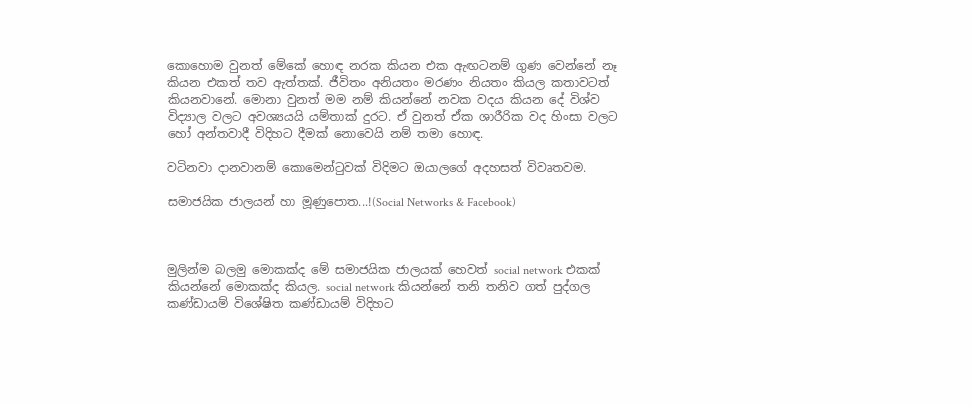කොහොම වුනත් මේකේ හොඳ නරක කියන එක ඇඟටනම් ගුණ වෙන්නේ නෑ කියන එකත් තව ඇත්තක්. ජීවිතං අනියතං මරණං නියතං කියල කතාවටත් කියනවානේ. මොනා වුනත් මම නම් කියන්නේ නවක වදය කියන දේ විශ්ව විද්‍යාල වලට අවශ්‍යයයි යම්තාක් දුරට. ඒ වුනත් ඒක ශාරීරික වද හිංසා වලට හෝ අන්තවාදී විදිහට දීමක් නොවෙයි නම් තමා හොඳ.

වටිනවා දානවානම් කොමෙන්ටුවක් විදිමට ඔයාලගේ අදහසත් විවෘතවම.

සමාජයික ජාලයන් හා මූණුපොත...!(Social Networks & Facebook)



මුලින්ම බලමු මොකක්ද මේ සමාජයික ජාලයක් හෙවත් social network එකක් කියන්නේ මොකක්ද කියල. social network කියන්නේ තනි තනිව ගත් පුද්ගල කණ්ඩායම් විශේෂිත කණ්ඩායම් විදිහට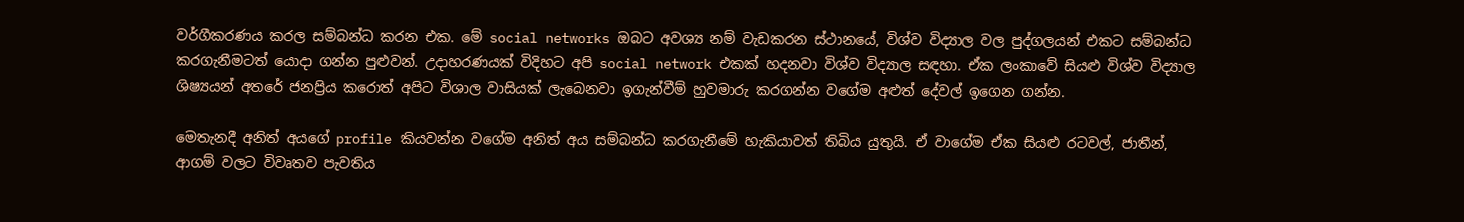වර්ගීකරණය කරල සම්බන්ධ කරන එක. මේ social networks ඔබට අවශ්‍ය නම් වැඩකරන ස්ථානයේ, විශ්ව විද්‍යාල වල පුද්ගලයන් එකට සම්බන්ධ කරගැනීමටත් යොදා ගන්න පුළුවන්. උදාහරණයක් විදිහට අපි social network එකක් හදනවා විශ්ව විද්‍යාල සඳහා. ඒක ලංකාවේ සියළු විශ්ව විද්‍යාල ශිෂ්‍යයන් අතරේ ජනප්‍රිය කරොත් අපිට විශාල වාසියක් ලැබෙනවා ඉගැන්වීම් හුවමාරු කරගන්න වගේම අළුත් දේවල් ඉගෙන ගන්න.

මෙතැනදී අනිත් අයගේ profile කියවන්න වගේම අනිත් අය සම්බන්ධ කරගැනීමේ හැකියාවත් තිබිය යුතුයි. ඒ වාගේම ඒක සියළු රටවල්, ජාතීන්, ආගම් වලට විවෘතව පැවතිය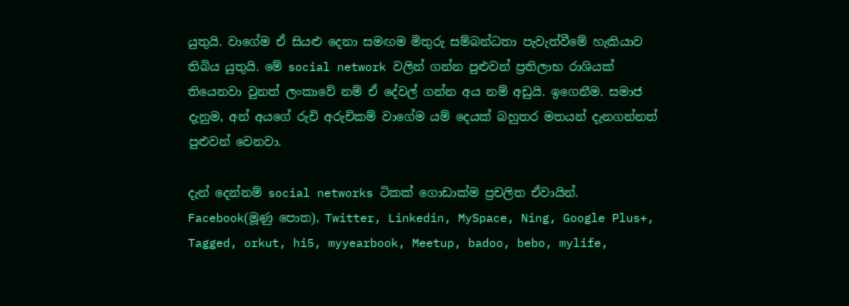යුතුයි. වාගේම ඒ සියළු දෙනා සමඟම මිතුරු සම්බන්ධතා පැවැත්වීමේ හැකියාව තිබිය යුතුයි. මේ social network වලින් ගන්න පුළුවන් ප්‍රතිලාභ රාශියක් තියෙනවා වුනත් ලංකාවේ නම් ඒ දේවල් ගන්න අය නම් අඩුයි. ඉගෙනීම. සමාජ දැනුම, අන් අයගේ රුචි අරුචිකම් වාගේම යම් දෙයක් බහුතර මතයන් දැනගන්නත් පුළුවන් වෙනවා.

දැන් දෙන්නම් social networks ටිකක් ගොඩාක්ම ප්‍රචලිත ඒවායින්. Facebook(මූණු පොත), Twitter, Linkedin, MySpace, Ning, Google Plus+, Tagged, orkut, hi5, myyearbook, Meetup, badoo, bebo, mylife,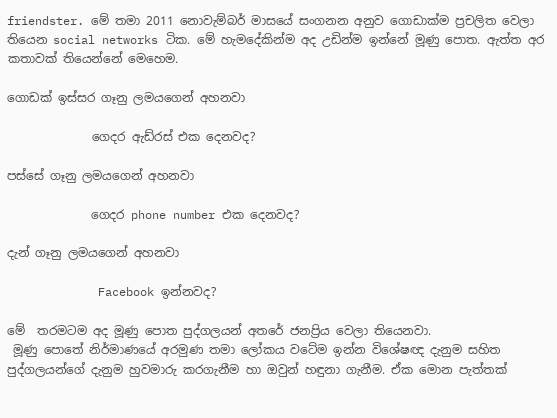friendster. මේ තමා 2011 නොවැම්බර් මාසයේ සංගනන අනුව ගොඩාක්ම ප්‍රචලිත වෙලා තියෙන social networks ටික. මේ හැමදේකින්ම අද උඩින්ම ඉන්නේ මූණු පොත. ඇත්ත අර කතාවක් තියෙන්නේ මෙහෙම.

ගොඩක් ඉස්සර ගෑනු ලමයගෙන් අහනවා

              ගෙදර ඇඩ්රස් එක දෙනවද?

පස්සේ ගෑනු ලමයගෙන් අහනවා

              ගෙදර phone number එක දෙනවද?

දැන් ගෑනු ලමයගෙන් අහනවා

             Facebook ඉන්නවද?

මේ  තරමටම අද මූණු පොත පුද්ගලයන් අතරේ ජනප්‍රිය වෙලා තියෙනවා.
 මූණු පොතේ නිර්මාණයේ අරමුණ තමා ලෝකය වටේම ඉන්න විශේෂඥ දැනුම සහිත පුද්ගලයන්ගේ දැනුම හුවමාරු කරගැනීම හා ඔවුන් හඳුනා ගැනීම. ඒක මොන පැත්තක්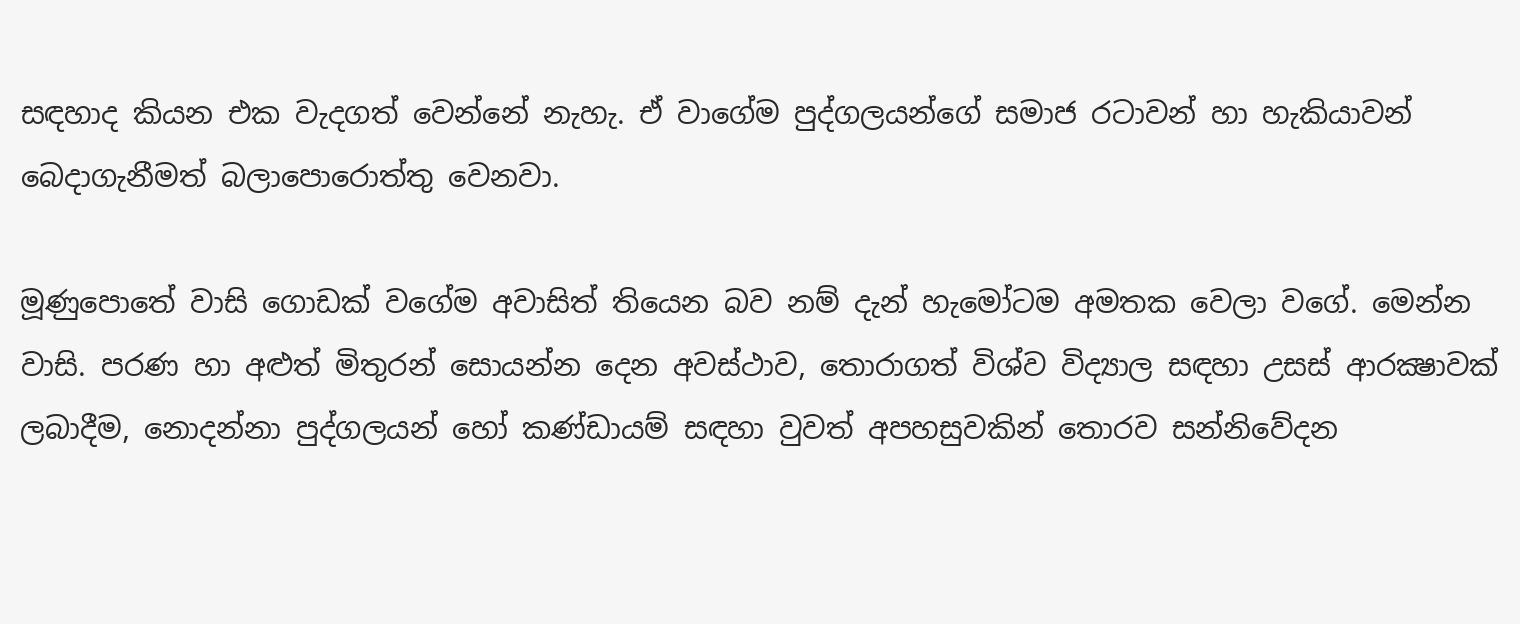සඳහාද කියන එක වැදගත් වෙන්නේ නැහැ. ඒ වාගේම පුද්ගලයන්ගේ සමාජ රටාවන් හා හැකියාවන් බෙදාගැනීමත් බලාපොරොත්තු වෙනවා.

මූණුපොතේ වාසි ගොඩක් වගේම අවාසිත් තියෙන බව නම් දැන් හැමෝටම අමතක වෙලා වගේ. මෙන්න වාසි. පරණ හා අළුත් මිතුරන් සොයන්න දෙන අවස්ථාව, තොරාගත් විශ්ව විද්‍යාල සඳහා උසස් ආරක්‍ෂාවක් ලබාදීම, නොදන්නා පුද්ගලයන් හෝ කණ්ඩායම් සඳහා වුවත් අපහසුවකින් තොරව සන්නිවේදන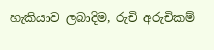හැකියාව ලබාදිම, රුචි අරුචිකම්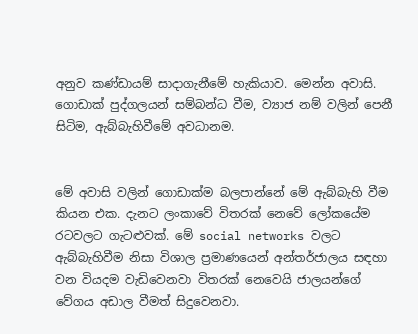අනුව කණ්ඩායම් සාදාගැනීමේ හැකියාව. මෙන්න අවාසි. ගොඩාක් පුද්ගලයන් සම්බන්ධ වීම, ව්‍යාජ නම් වලින් පෙනී සිටිම, ඇබ්බැහිවීමේ අවධානම.


මේ අවාසි වලින් ගොඩාක්ම බලපාන්නේ මේ ඇබ්බැහි වීම කියන එක. දැනට ලංකාවේ විතරක් නෙවේ ලෝකයේම රටවලට ගැටළුවක්. මේ social networks වලට ඇබ්බැහිවීම නිසා විශාල ප්‍රමාණයෙන් අන්තර්ජාලය සඳහා වන වියදම වැඩිවෙනවා විතරක් නෙවෙයි ජාලයන්ගේ වේගය අඩාල වීමත් සිදුවෙනවා.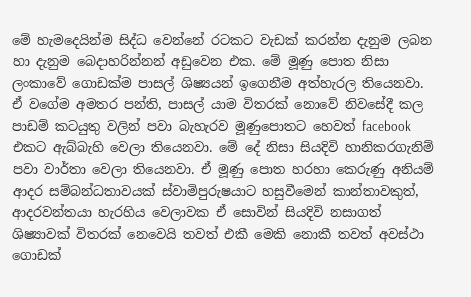මේ හැමදෙයින්ම සිද්ධ වෙන්නේ රටකට වැඩක් කරන්න දැනුම ලබන හා දැනුම බෙදාහරින්නන් අඩුවෙන එක. මේ මූණු පොත නිසා ලංකාවේ ගොඩක්ම පාසල් ශිෂ්‍යයන් ඉගෙනීම අත්හැරල තියෙනවා. ඒ වගේම අමතර පන්ති, පාසල් යාම විතරක් නොවේ නිවසේදී කල පාඩම් කටයුතු වලින් පවා බැහැරව මූණුපොතට හෙවත් facebook එකට ඇබ්බැහි වෙලා තියෙනවා. මේ දේ නිසා සියදිවි හානිකරගැනිම් පවා වාර්තා වෙලා තියෙනවා. ඒ මූණු පොත හරහා කෙරුණු අනියම් ආදර සම්බන්ධතාවයක් ස්වාමිපුරුෂයාට හසුවීමෙන් කාන්තාවකුත්, ආදරවන්තයා හැරහිය වෙලාවක ඒ සොවින් සියදිවි නසාගත් ශිෂ්‍යාවක් විතරක් නෙවෙයි තවත් එකී මෙකි නොකී තවත් අවස්ථා ගොඩක්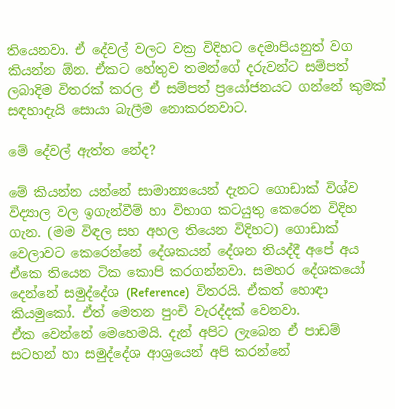තියෙනවා. ඒ දේවල් වලට වක්‍ර විදිහට දෙමාපියනුත් වග කියන්න ඕන. ඒකට හේතුව තමන්ගේ දරුවන්ට සම්පත් ලබාදිම විතරක් කරල ඒ සම්පත් ප්‍රයෝජනයට ගන්නේ කුමක් සඳහාදැයි සොයා බැලීම නොකරනවාට.

මේ දේවල් ඇත්ත නේද?

මේ කියන්න යන්නේ සාමාන්‍යයෙන් දැනට ගොඩාක් විශ්ව විද්‍යාල වල ඉගැන්වීම් හා විභාග කටයුතු කෙරෙන විදිහ ගැන. (මම විඳල සහ අහල තියෙන විදිහට) ගොඩාක් වෙලාවට කෙරෙන්නේ දේශකයන් දේශන තියද්දී අපේ අය ඒකෙ තියෙන ටික කොපි කරගන්නවා. සමහර දේශකයෝ දෙන්නේ සමුද්දේශ (Reference)  විතරයි. ඒකත් හොඳා කියමුකෝ. ඒත් මෙතන පුංචි වැරද්දක් වෙනවා.
ඒක වෙන්නේ මෙහෙමයි. දැන් අපිට ලැබෙන ඒ පාඩම් සටහන් හා සමුද්දේශ ආශ්‍රයෙන් අපි කරන්නේ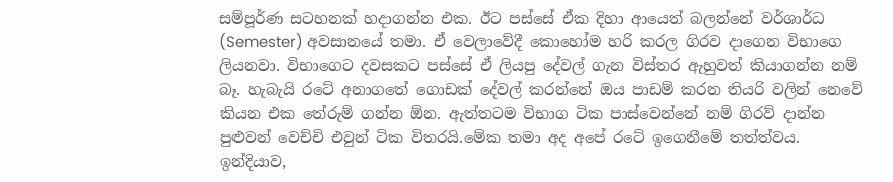සම්පූර්ණ සටහනක් හදාගන්න එක. ඊට පස්සේ ඒක දිහා ආයෙත් බලන්නේ වර්ශාර්ධ (Semester) අවසානයේ තමා. ඒ වෙලාවේදී කොහෝම හරි කරල ගිරව දාගෙන විභාගෙ ලියනවා. විභාගෙට දවසකට පස්සේ ඒ ලියපු දේවල් ගැන විස්තර ඇහුවත් කියාගන්න නම් බෑ. හැබැයි රටේ අනාගතේ ගොඩක් දේවල් කරන්නේ ඔය පාඩම් කරන තියරි වලින් නෙවේ කියන එක තේරුම් ගන්න ඕන. ඇත්තටම විභාග ටික පාස්වෙන්නේ නම් ගිරව් දාන්න පුළුවන් වෙච්චි එවුන් ටික විතරයි.මේක තමා අද අපේ රටේ ඉගෙනීමේ තත්ත්වය.
ඉන්දියාව,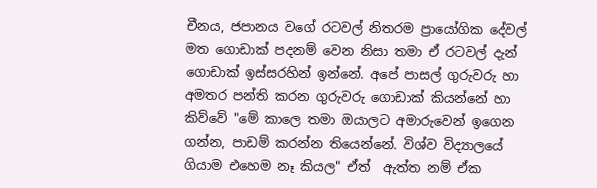චීනය, ජපානය වගේ රටවල් නිතරම ප්‍රායෝගික දේවල් මත ගොඩාක් පදනම් වෙන නිසා තමා ඒ රටවල් දැන් ගොඩාක් ඉස්සරහින් ඉන්නේ. අපේ පාසල් ගුරුවරු හා අමතර පන්ති කරන ගුරුවරු ගොඩාක් කියන්නේ හා කිව්වේ "මේ කාලෙ තමා ඔයාලට අමාරුවෙන් ඉගෙන ගන්න, පාඩම් කරන්න තියෙන්නේ. විශ්ව විද්‍යාලයේ ගියාම එහෙම නෑ කියල" ඒත්  ඇත්ත නම් ඒක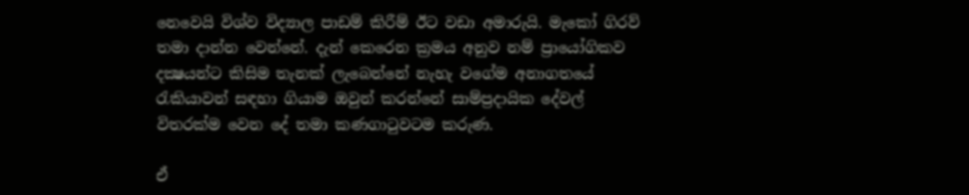නෙවෙයි විශ්ව විද්‍යාල පාඩම් කිරීම් ඊට වඩා අමාරුයි. මැකෝ ගිරව් තමා දාන්න වෙන්නේ. දැන් කෙරෙන ක්‍රමය අනුව නම් ප්‍රායෝගිකව දක්‍ෂයන්ට කිසිම තැනක් ලැබෙන්නේ නැහැ වගේම අනාගතයේ රැකියාවන් සඳහා ගියාම ඔවුන් කරන්නේ සාම්ප්‍රදායික දේවල් විතරක්ම වෙන දේ තමා කණගාටුවටම කරුණ.

ඒ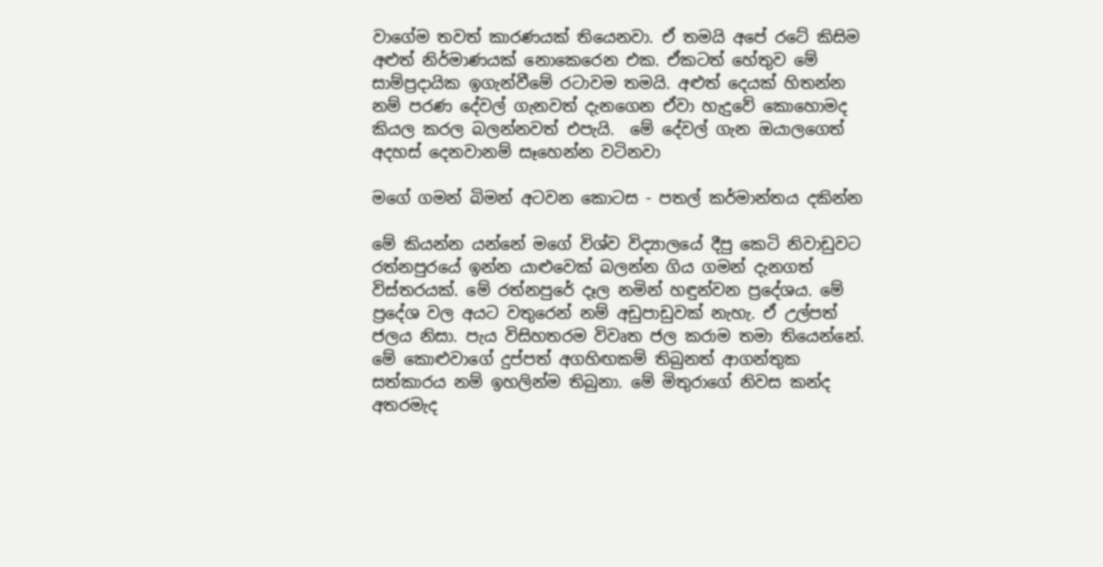වාගේම තවත් කාරණයක් තියෙනවා. ඒ තමයි අපේ රටේ කිසිම අළුත් නිර්මාණයක් නොකෙරෙන එක. ඒකටත් හේතුව මේ සාම්ප්‍රදායික ඉගැන්වීමේ රටාවම තමයි. අළුත් දෙයක් හිතන්න නම් පරණ දේවල් ගැනවත් දැනගෙන ඒවා හැදුවේ කොහොමද කියල කරල බලන්නවත් එපැයි.  මේ දේවල් ගැන ඔයාලගෙත් අදහස් දෙනවානම් සෑහෙන්න වටිනවා

මගේ ගමන් බිමන් අටවන කොටස - පතල් කර්මාන්තය දකින්න

මේ කියන්න යන්නේ මගේ විශ්ව විද්‍යාලයේ දීපු කෙටි නිවාඩුවට රත්නපුරයේ ඉන්න යාළුවෙක් බලන්න ගිය ගමන් දැනගත් විස්තරයක්. මේ රත්නපුරේ දෑල නමින් හඳුන්වන ප්‍රදේශය. මේ ප්‍රදේශ වල අයට වතුරෙන් නම් අඩුපාඩුවක් නැහැ. ඒ උල්පත් ජලය නිසා. පැය විසිහතරම විවෘත ජල කරාම තමා තියෙන්නේ. මේ කොළුවාගේ දුප්පත් අගහිඟකම් තිබුනත් ආගන්තුක සත්කාරය නම් ඉහලින්ම තිබුනා. මේ මිතුරාගේ නිවස කන්ද අතරමැද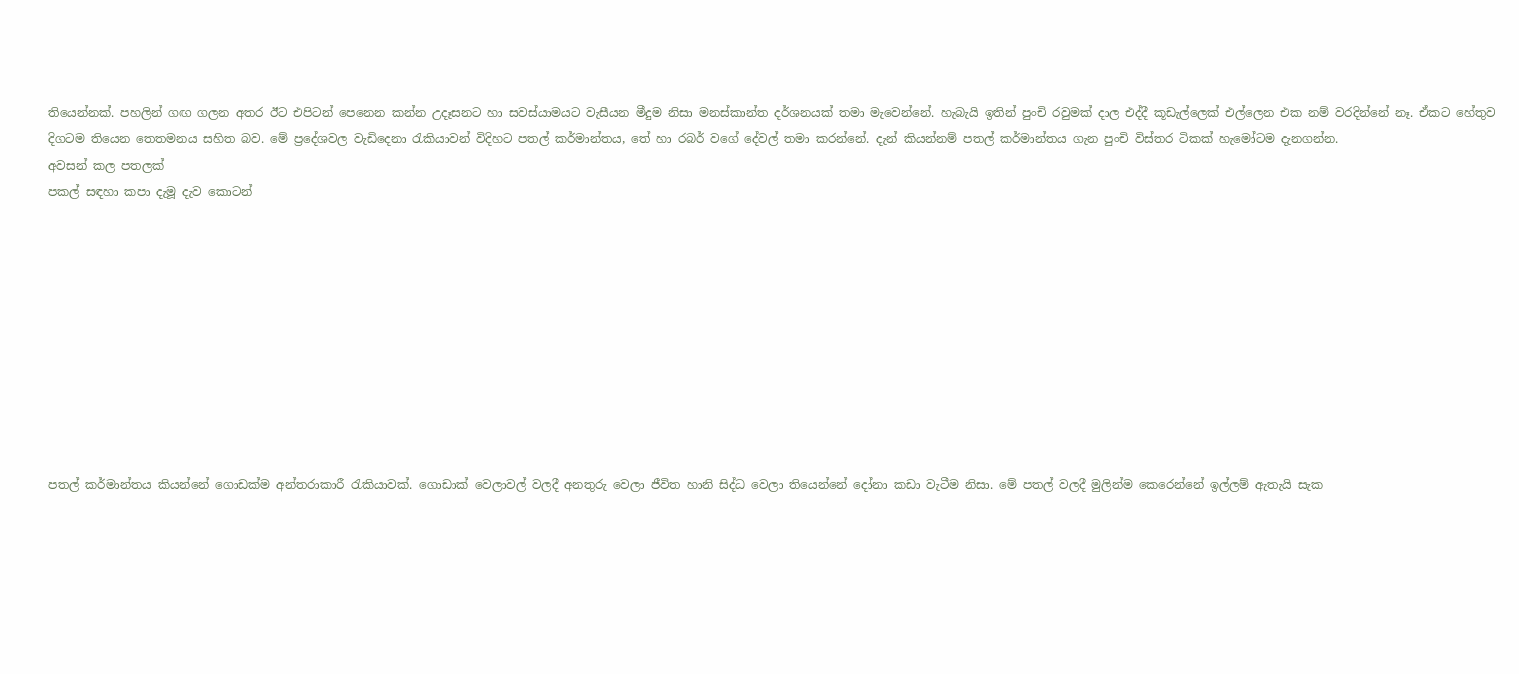තියෙන්නක්. පහලින් ගඟ ගලන අතර ඊට එපිටන් පෙනෙන කන්න උදෑසනට හා සවස්යාමයට වැසීයන මීදුම නිසා මනස්කාන්ත දර්ශනයක් තමා මැවෙන්නේ. හැබැයි ඉතින් පුංචි රවුමක් දාල එද්දී කූඩැල්ලෙක් එල්ලෙන එක නම් වරදින්නේ නෑ. ඒකට හේතුව දිගටම තියෙන තෙතමනය සහිත බව. මේ ප්‍රදේශවල වැඩිදෙනා රැකියාවන් විදිහට පතල් කර්මාන්තය, තේ හා රබර් වගේ දේවල් තමා කරන්නේ. දැන් කියන්නම් පතල් කර්මාන්තය ගැන පුංචි විස්තර ටිකක් හැමෝටම දැනගන්න.
අවසන් කල පතලක්
පකල් සඳහා කපා දැමූ දැව කොටන්










පතල් කර්මාන්තය කියන්නේ ගොඩක්ම අන්තරාකාරී රැකියාවක්. ගොඩාක් වෙලාවල් වලදී අනතුරු වෙලා ජීවිත හානි සිද්ධ වෙලා තියෙන්නේ දෝනා කඩා වැටීම නිසා. මේ පතල් වලදී මුලින්ම කෙරෙන්නේ ඉල්ලම් ඇතැයි සැක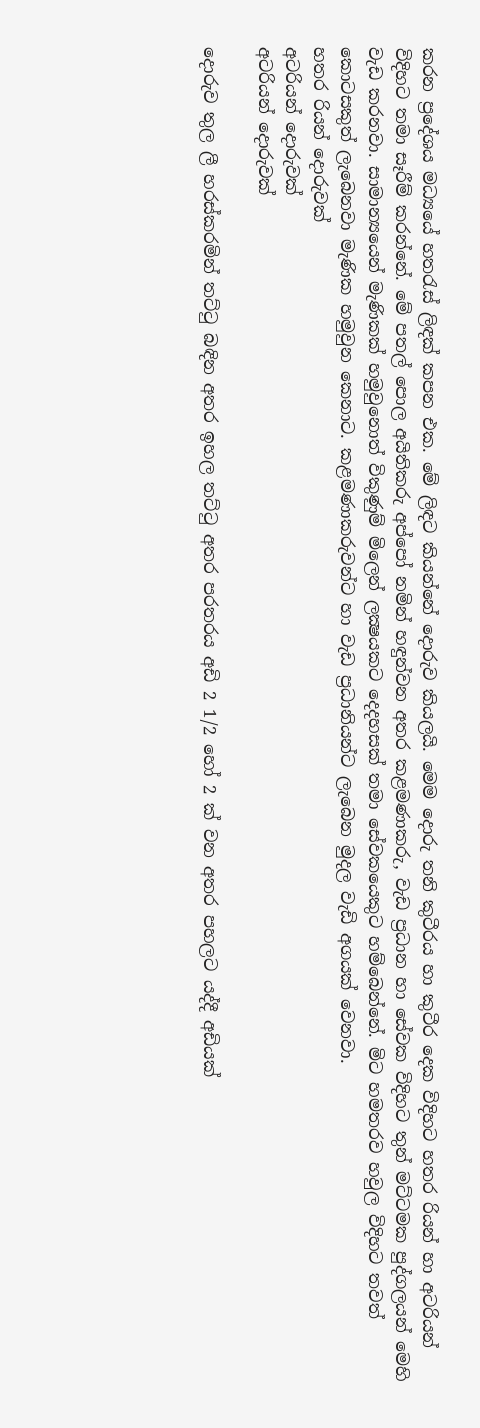කරන ප්‍රදේශය මධ්‍යයේ හතරැස් ලිඳක් කපන එක. මේ ලිඳට කියන්නේ දොරුව කියලයි. මෙම දොරු තනි කුටීරය හා කුටීර දෙක විදිහට හතර රියන් හා අටරියන් විදිහට තමා සෑරීම් කරන්නේ. මේ පතල් පොල අයිතිකරු අප්පෝ නමින් හඳුන්වන අතර කළමණාකරු, වැඩ ප්‍රධාන හා සේවක විදිහට තුන් මට්ටමක පුද්ගලයන් මෙහි වැඩ කරනවා. සාමාන්‍යයෙන් මැණිකක් හමුවුනොත් විකුණුම් මිලෙන් ලක්‍ෂයකට දෙදහසක් තමා සේවකයෙකුට හම්බෙන්නේ. මිට හමතරව හවුල විදිහට තවත් කොටසකුත් ලැබෙනවා මැණික හමුවුන කෙනාට. කළමණාකරුවන්ට හා වැඩ ප්‍රධානියන්ට ලැබෙන මුදල වැඩි අගයක් වෙනවා.
හතර රියන් දොරුවක්
අටරියන් දොරුවක්
අටරියන් දොරුවක්

දොරුව තුල ලී හරස්කරමින් තට්ටු බඳින අතර ඉහල තට්ටු අතර පරතරය අඩි 2 1/2 හෝ 2 ක් වන අතර පහලට යද්දී අඩියක්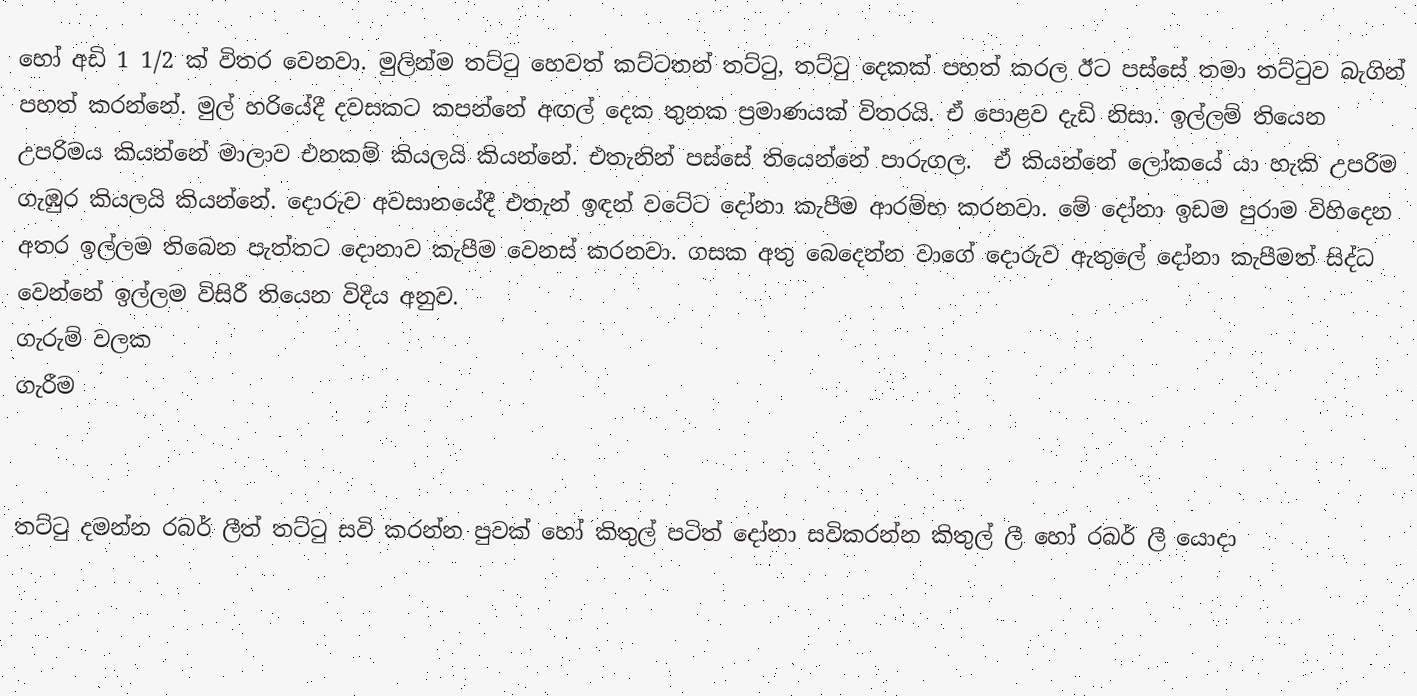හෝ අඩි 1 1/2 ක් විතර වෙනවා. මුලින්ම තට්ටු හෙවත් කට්ටතන් තට්ටු, තට්ටු දෙකක් පහත් කරල ඊට පස්සේ තමා තට්ටුව බැගින් පහත් කරන්නේ. මුල් හරියේදී දවසකට කපන්නේ අඟල් දෙක තුනක ප්‍රමාණයක් විතරයි. ඒ පොළව දැඩි නිසා. ඉල්ලම් තියෙන උපරිමය කියන්නේ මාලාව එනකම් කියලයි කියන්නේ. එතැනින් පස්සේ තියෙන්නේ පාරුගල.  ඒ කියන්නේ ලෝකයේ යා හැකි උපරිම ගැඹුර කියලයි කියන්නේ. දොරුව අවසානයේදී එතැන් ඉඳන් වටේට දෝනා කැපීම ආරම්භ කරනවා. මේ දෝනා ඉඩම පුරාම විහිදෙන අතර ඉල්ලම තිබෙන පැත්තට දොනාව කැපීම වෙනස් කරනවා. ගසක අතු බෙදෙන්න වාගේ දොරුව ඇතුලේ දෝනා කැපීමත් සිද්ධ වෙන්නේ ඉල්ලම විසිරී තියෙන විදිය අනුව.
ගැරුම් වලක
ගැරීම


තට්ටු දමන්න රබර් ලීත් තට්ටු සවි කරන්න පුවක් හෝ කිතුල් පටිත් දෝනා සවිකරන්න කිතුල් ලී හෝ රබර් ලී යොදා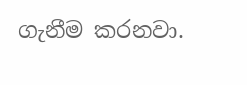ගැනීම කරනවා.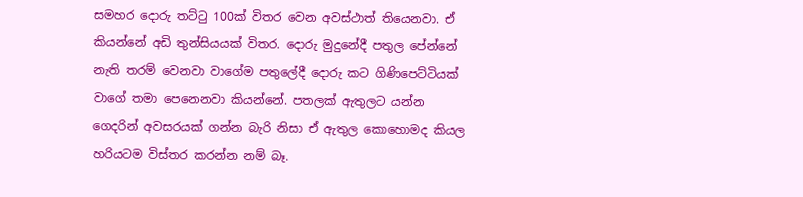සමහර දොරු තට්ටු 100ක් විතර වෙන අවස්ථාත් තියෙනවා. ඒ කියන්නේ අඩි තුන්සියයක් විතර. දොරු මුදුනේදී පතුල පේන්නේ නැති තරම් වෙනවා වාගේම පතුලේදී දොරු කට ගිණිපෙට්ටියක් වාගේ තමා පෙනෙනවා කියන්නේ. පතලක් ඇතුලට යන්න ගෙදරින් අවසරයක් ගන්න බැරි නිසා ඒ ඇතුල කොහොමද කියල හරියටම විස්තර කරන්න නම් බෑ.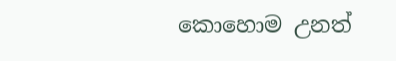කොහොම උනත්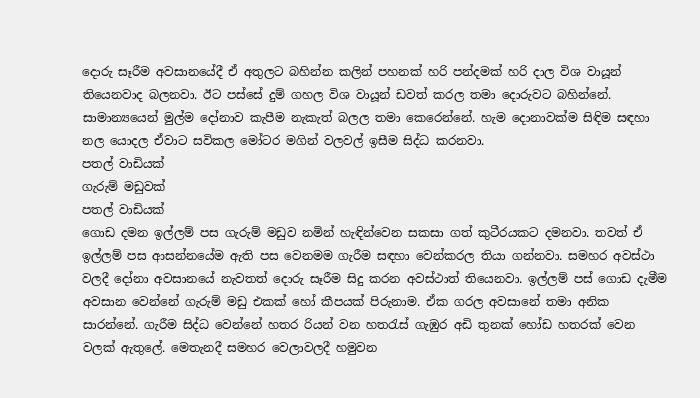දොරු සෑරීම අවසානයේදී ඒ අතුලට බහින්න කලින් පහනක් හරි පන්දමක් හරි දාල විශ වායූන් තියෙනවාද බලනවා. ඊට පස්සේ දුම් ගහල විශ වායූන් ඩවත් කරල තමා දොරුවට බහින්නේ. සාමාන්‍යයෙන් මුල්ම දෝනාව කැපීම නැකැත් බලල තමා කෙරෙන්නේ. හැම දොනාවක්ම සිඳිම සඳහා නල යොදල ඒවාට සවිකල මෝටර මගින් වලවල් ඉසීම සිද්ධ කරනවා.
පතල් වාඩියක්
ගැරුම් මඩුවක්
පතල් වාඩියක්
ගොඩ දමන ඉල්ලම් පස ගැරුම් මඩුව නමින් හැඳින්වෙන සකසා ගත් කුටීරයකට දමනවා. තවත් ඒ ඉල්ලම් පස ආසන්නයේම ඇති පස වෙනමම ගැරීම සඳහා වෙන්කරල තියා ගන්නවා. සමහර අවස්ථා වලදී දෝනා අවසානයේ නැවතත් දොරු සෑරීම සිදු කරන අවස්ථාත් තියෙනවා. ඉල්ලම් පස් ගොඩ දැමීම අවසාන වෙන්නේ ගැරුම් මඩු එකක් හෝ කීපයක් පිරුනාම. ඒක ගරල අවසානේ තමා අනික සාරන්නේ. ගැරීම සිද්ධ වෙන්නේ හතර රියන් වන හතරැස් ගැඹුර අඩි තුනක් හෝඩ හතරක් වෙන වලක් ඇතුලේ. මෙතැනදී සමහර වෙලාවලදී හමුවන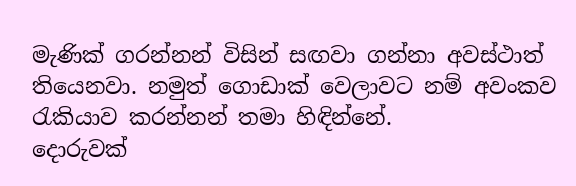මැණික් ගරන්නන් විසින් සඟවා ගන්නා අවස්ථාත් තියෙනවා. නමුත් ගොඩාක් වෙලාවට නම් අවංකව රැකියාව කරන්නන් තමා හිඳින්නේ.
දොරුවක්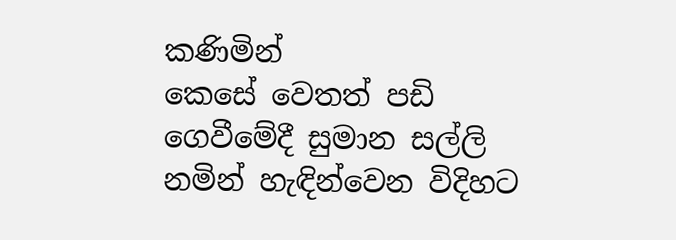කණිමින්
කෙසේ වෙතත් පඩි ගෙවීමේදී සුමාන සල්ලි නමින් හැඳින්වෙන විදිහට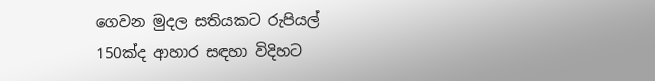ගෙවන මුදල සතියකට රුපියල් 150ක්ද ආහාර සඳහා විදිහට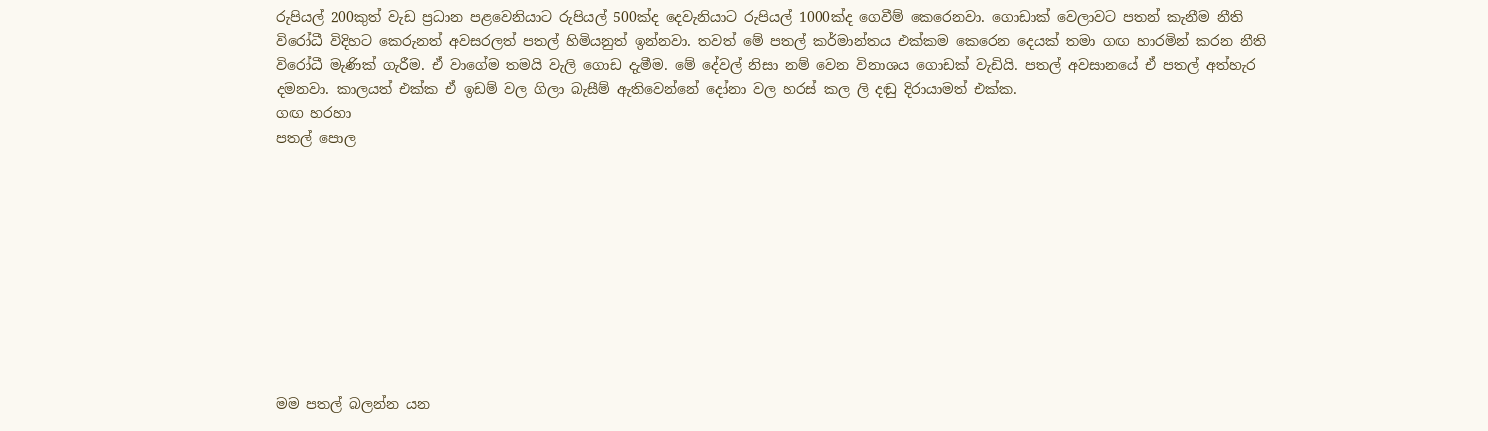රුපියල් 200කුත් වැඩ ප්‍රධාන පළවෙනියාට රුපියල් 500ක්ද දෙවැනියාට රුපියල් 1000ක්ද ගෙවීම් කෙරෙනවා. ගොඩාක් වෙලාවට පතන් කැනීම නීති විරෝධී විදිහට කෙරුනත් අවසරලත් පතල් හිමියනුත් ඉන්නවා. තවත් මේ පතල් කර්මාන්තය එක්කම කෙරෙන දෙයක් තමා ගඟ හාරමින් කරන නීති විරෝධී මැණික් ගැරීම. ඒ වාගේම තමයි වැලි ගොඩ දැමීම. මේ දේවල් නිසා නම් වෙන විනාශය ගොඩක් වැඩියි. පතල් අවසානයේ ඒ පතල් අත්හැර දමනවා. කාලයත් එක්ක ඒ ඉඩම් වල ගිලා බැසීම් ඇතිවෙන්නේ දෝනා වල හරස් කල ලි දඬු දිරායාමත් එක්ක.
ගඟ හරහා
පතල් පොල










මම පතල් බලන්න යන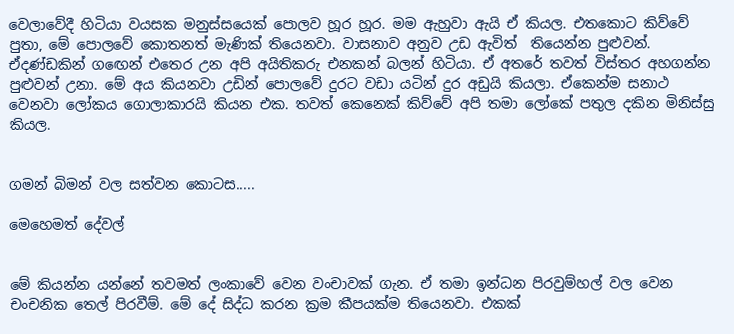වෙලාවේදී හිටියා වයසක මනුස්සයෙක් පොලව හූර හූර. මම ඇහුවා ඇයි ඒ කියල. එතකොට කිව්වේ පුතා, මේ පොලවේ කොතනත් මැණික් තියෙනවා. වාසනාව අනුව උඩ ඇවිත්  තියෙන්න පුළුවන්. ඒදණ්ඩකින් ගඟෙන් එතෙර උන අපි අයිතිකරු එනකන් බලන් හිටියා. ඒ අතරේ තවත් විස්තර අහගන්න පුළුවන් උනා. මේ අය කියනවා උඩින් පොලවේ දුරට වඩා යටින් දුර අඩුයි කියලා. ඒකෙන්ම සනාථ වෙනවා ලෝකය ගොලාකාරයි කියන එක. තවත් කෙනෙක් කිව්වේ අපි තමා ලෝකේ පතුල දකින මිනිස්සු කියල.


ගමන් බිමන් වල සත්වන කොටස.....

මෙහෙමත් දේවල්


මේ කියන්න යන්නේ තවමත් ලංකාවේ වෙන වංචාවක් ගැන. ඒ තමා ඉන්ධන පිරවුම්හල් වල වෙන චංචනික තෙල් පිරවීම්. මේ දේ සිද්ධ කරන ක්‍රම කීපයක්ම තියෙනවා. එකක්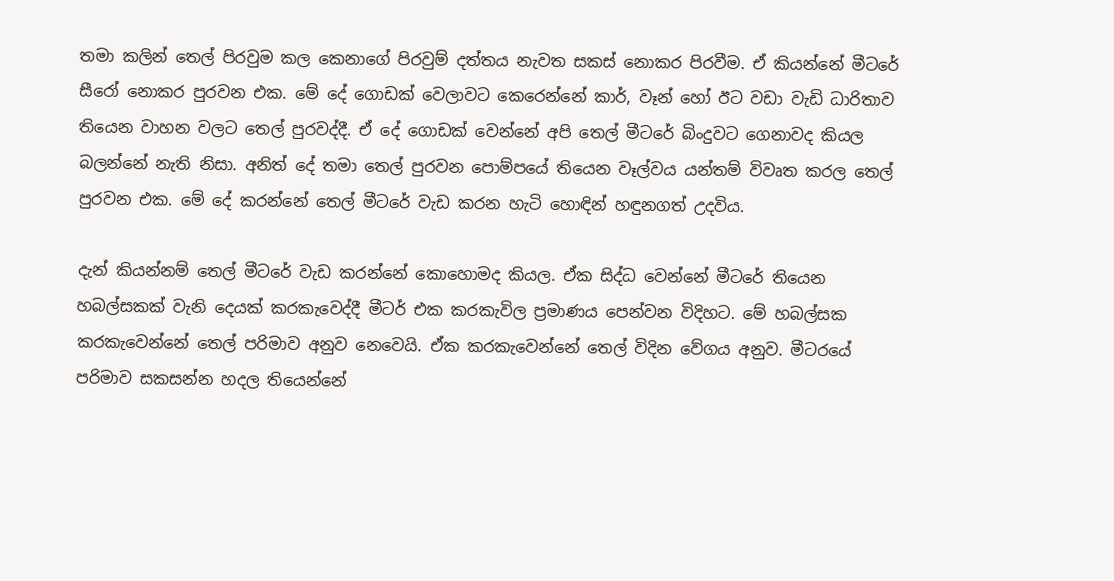තමා කලින් තෙල් පිරවුම කල කෙනාගේ පිරවුම් දත්තය නැවත සකස් නොකර පිරවීම. ඒ කියන්නේ මීටරේ සීරෝ නොකර පුරවන එක. මේ දේ ගොඩක් වෙලාවට කෙරෙන්නේ කාර්, වෑන් හෝ ඊට වඩා වැඩි ධාරිතාව තියෙන වාහන වලට තෙල් පුරවද්දී. ඒ දේ ගොඩක් වෙන්නේ අපි තෙල් මීටරේ බිංදුවට ගෙනාවද කියල බලන්නේ නැති නිසා. අනිත් දේ තමා තෙල් පුරවන පොම්පයේ තියෙන වෑල්වය යන්තම් විවෘත කරල තෙල් පුරවන එක. මේ දේ කරන්නේ තෙල් මීටරේ වැඩ කරන හැටි හොඳින් හඳුනගත් උදවිය.

දැන් කියන්නම් තෙල් මීටරේ වැඩ කරන්නේ කොහොමද කියල. ඒක සිද්ධ වෙන්නේ මීටරේ තියෙන හබල්සකක් වැනි දෙයක් කරකැවෙද්දී මීටර් එක කරකැවිල ප්‍රමාණය පෙන්වන විදිහට. මේ හබල්සක කරකැවෙන්නේ තෙල් පරිමාව අනුව නෙවෙයි. ඒක කරකැවෙන්නේ තෙල් විදින වේගය අනුව. මීටරයේ පරිමාව සකසන්න හදල තියෙන්නේ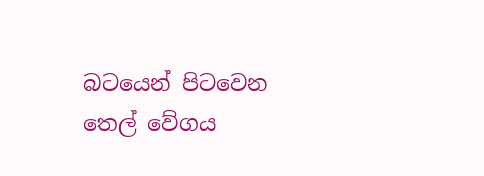බටයෙන් පිටවෙන තෙල් වේගය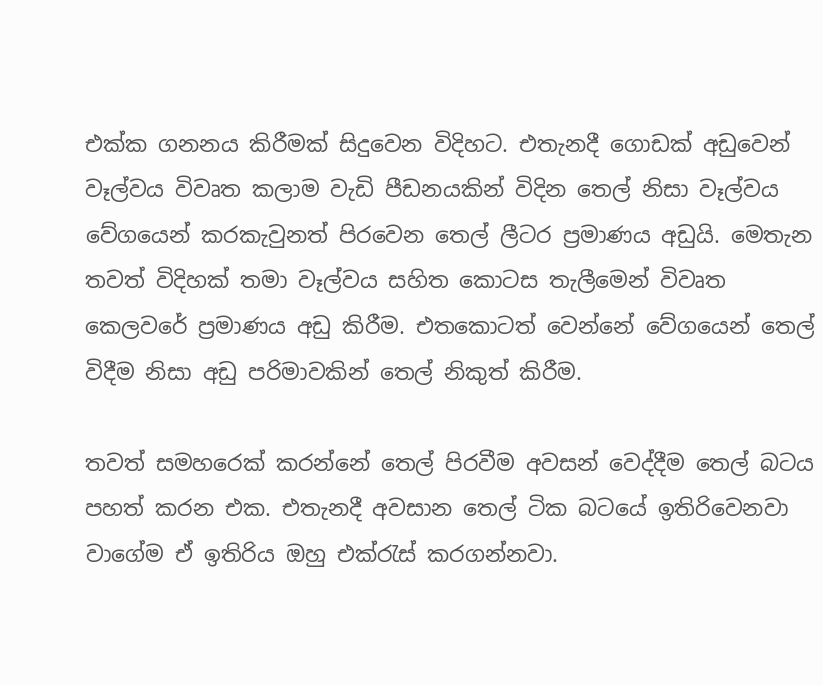එක්ක ගනනය කිරීමක් සිදුවෙන විදිහට. එතැනදී ගොඩක් අඩුවෙන් වෑල්වය විවෘත කලාම වැඩි පීඩනයකින් විදින තෙල් නිසා වෑල්වය වේගයෙන් කරකැවුනත් පිරවෙන තෙල් ලීටර ප්‍රමාණය අඩුයි. මෙතැන තවත් විදිහක් තමා වෑල්වය සහිත කොටස තැලීමෙන් විවෘත කෙලවරේ ප්‍රමාණය අඩු කිරීම. එතකොටත් වෙන්නේ වේගයෙන් තෙල් විදීම නිසා අඩු පරිමාවකින් තෙල් නිකුත් කිරීම.

තවත් සමහරෙක් කරන්නේ තෙල් පිරවීම අවසන් වෙද්දීම තෙල් බටය පහත් කරන එක. එතැනදී අවසාන තෙල් ටික බටයේ ඉතිරිවෙනවා වාගේම ඒ ඉතිරිය ඔහු එක්රැස් කරගන්නවා.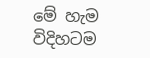මේ හැම විදිහටම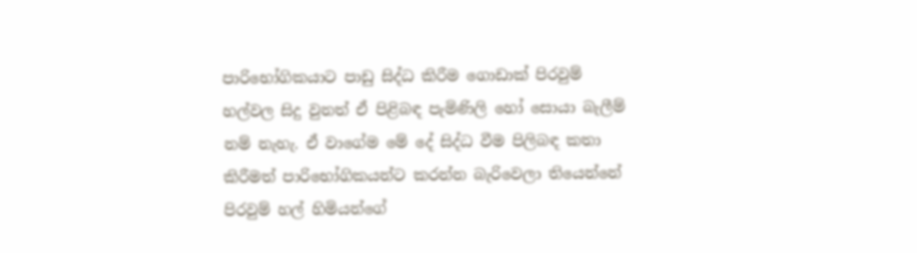පාරි‍භෝගිකයාට පාඩු සිද්ධ කිරීම ගොඩාක් පිරවුම් හල්වල සිදු වුනත් ඒ පිළිබඳ පැමිණිලි හෝ සොයා බැලීම් නම් නැහැ. ඒ වාගේම මේ දේ සිද්ධ වීම පිලිබඳ කතා කිරීමත් පාරිභෝගිකයන්ට කරන්න බැරිවෙලා තියෙන්නේ පිරවුම් හල් හිමියන්ගේ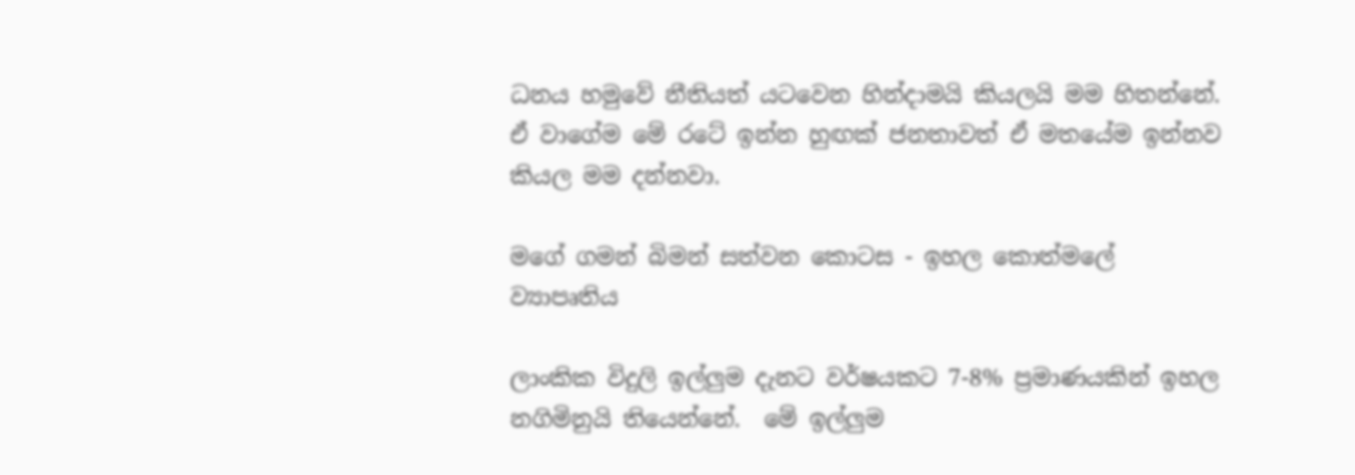ධනය හමුවේ නීතියත් යටවෙන හින්දාමයි කියලයි මම හිතන්නේ. ඒ වාගේම මේ රටේ ඉන්න හුඟක් ජනතාවත් ඒ මතයේම ඉන්නව කියල මම දන්නවා.

මගේ ගමන් බිමන් සත්වන කොටස - ඉහල කොත්මලේ ව්‍යාපෘතිය

ලාංකික විදුලි ඉල්ලුම දැනට වර්ෂයකට 7-8% ප්‍රමාණයකින් ඉහල නගිමිනුයි තියෙන්නේ.  මේ ඉල්ලුම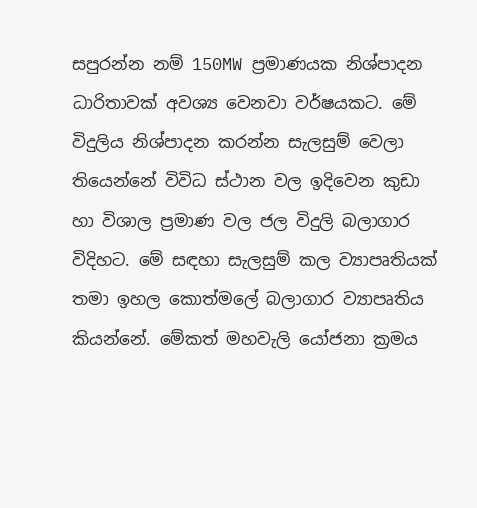සපුරන්න නම් 150MW ප්‍රමාණයක නිශ්පාදන ධාරිතාවක් අවශ්‍ය වෙනවා වර්ෂයකට. මේ විදුලිය නිශ්පාදන කරන්න සැලසුම් වෙලා තියෙන්නේ විවිධ ස්ථාන වල ඉදිවෙන කුඩා හා විශාල ප්‍රමාණ වල ජල විදුලි බලාගාර විදිහට. මේ සඳහා සැලසුම් කල ව්‍යාපෘතියක් තමා ඉහල කොත්මලේ බලාගාර ව්‍යාපෘතිය කියන්නේ. මේකත් මහවැලි යෝජනා ක්‍රමය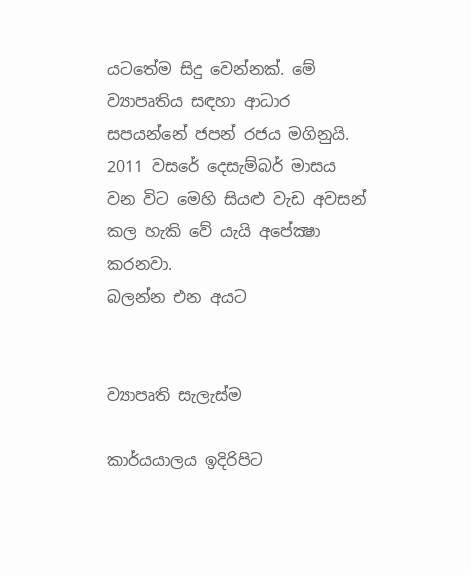යටතේම සිදු වෙන්නක්. මේ ව්‍යාපෘතිය සඳහා ආධාර සපයන්නේ ජපන් රජය මගිනුයි. 2011 වසරේ දෙසැම්බර් මාසය වන විට මෙහි සියළු වැඩ අවසන් කල හැකි වේ යැයි අපේක්‍ෂා කරනවා.
බලන්න එන අයට


ව්‍යාපෘති සැලැස්ම

කාර්යයාලය ඉදිරිපිට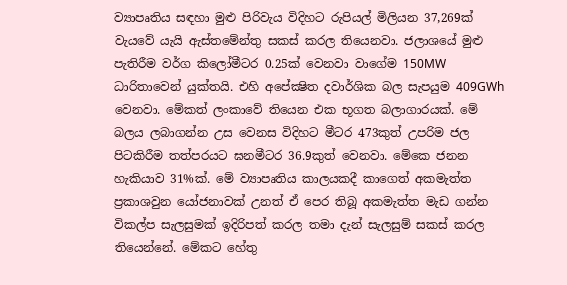ව්‍යාපෘතිය සඳහා මුළු පිරිවැය විදිහට රුපියල් මිලියන 37,269ක් වැයවේ යැයි ඇස්තමේන්තු සකස් කරල තියෙනවා. ජලාශයේ මුළු පැතිරීම වර්ග කිලෝමීටර 0.25ක් වෙනවා වාගේම 150MW ධාරිතාවෙන් යුක්තයි. එහි අපේක්‍ෂිත දවාර්ශික බල සැපයුම 409GWh වෙනවා. මේකත් ලංකාවේ තියෙන එක භූගත බලාගාරයක්. මේ බලය ලබාගන්න උස වෙනස විදිහට මීටර 473කුත් උපරිම ජල පිටකිරීම තත්පරයට ඝනමීටර 36.9කුත් වෙනවා. මේකෙ ජනන හැකියාව 31%ක්. මේ ව්‍යාපෘතිය කාලයකදී කාගෙත් අකමැත්ත ප්‍රකාශවුන යෝජනාවක් උනත් ඒ පෙර තිබූ අකමැත්ත මැඩ ගන්න විකල්ප සැලසුමක් ඉදිරිපත් කරල තමා දැන් සැලසුම් සකස් කරල තියෙන්නේ. මේකට හේතු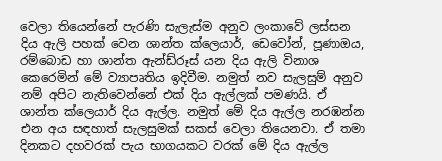වෙලා තියෙන්නේ පැරණි සැලැස්ම අනුව ලංකාවේ ලස්සන දිය ඇලි පහක් වෙන ශාන්ත ක්ලෙයාර්, ඩෙවෝන්, පූණාඔය, රම්බොඩ හා ශාන්ත ඇන්ඩ්රූස් යන දිය ඇලි විනාශ කෙරෙමින් මේ ව්‍යාපෘතිය ඉදිවීම. නමුත් නව සැලසුම් අනුව නම් අපිට නැතිවෙන්නේ එක් දිය ඇල්ලක් පමණයි. ඒ ශාන්ත ක්ලෙයාර් දිය ඇල්ල. නමුත් මේ දිය ඇල්ල නරඹන්න එන අය සඳහාත් සැලසුමක් සකස් වෙලා තියෙනවා. ඒ තමා දිනකට දහවරක් පැය භාගයකට වරක් මේ දිය ඇල්ල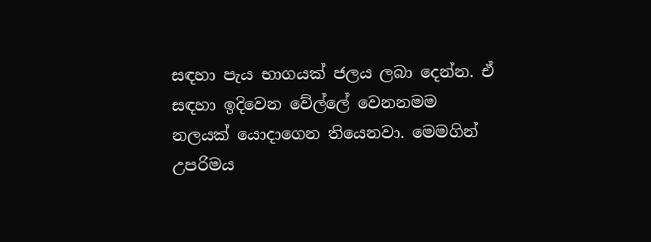සඳහා පැය භාගයක් ජලය ලබා දෙන්න. ඒ සඳහා ඉදිවෙන වේල්ලේ වෙනනමම නලයක් යොදාගෙන තියෙනවා. මෙමගින් උපරිමය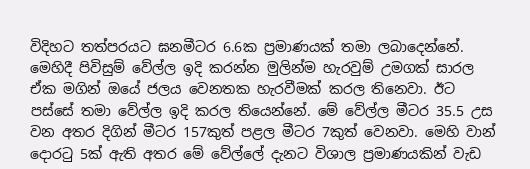විදිහට තත්පරයට ඝනමීටර 6.6ක ප්‍රමාණයක් තමා ලබාදෙන්නේ.
මෙහිදී පිවිසුම් වේල්ල ඉදි කරන්න මුලින්ම හැරවුම් උමගක් සාරල ඒක මගින් ඔයේ ජලය වෙනතක හැරවීමක් කරල තිනෙවා. ඊට පස්සේ තමා වේල්ල ඉදි කරල තියෙන්නේ. මේ වේල්ල මීටර 35.5 උස වන අතර දිගින් මීටර 157කුත් පළල මීටර 7කුත් වෙනවා. මෙහි වාන් දොරටු 5ක් ඇති අතර මේ වේල්ලේ දැනට විශාල ප්‍රමාණයකින් වැඩ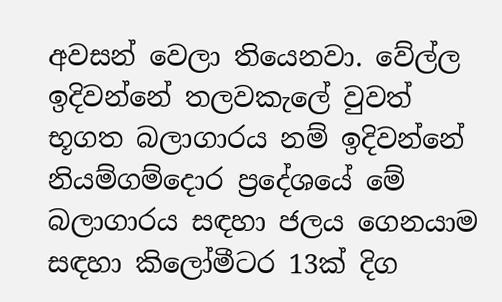අවසන් වෙලා තියෙනවා. වේල්ල ඉදිවන්නේ තලවකැලේ වුවත් භූගත බලාගාරය නම් ඉදිවන්නේ නියම්ගම්දොර ප්‍රදේශයේ මේ බලාගාරය සඳහා ජලය ගෙනයාම සඳහා කිලෝමීටර 13ක් දිග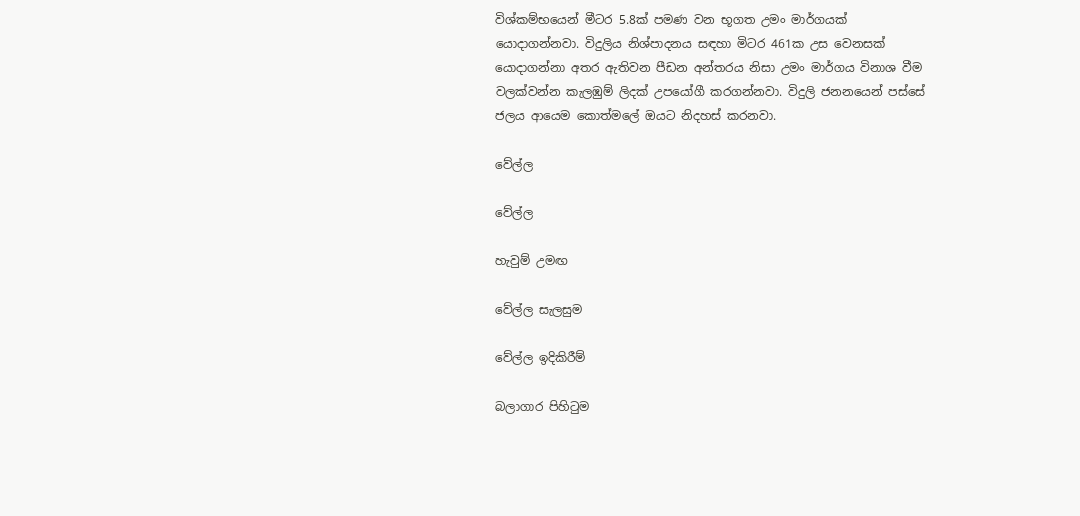විශ්කම්භයෙන් මීටර 5.8ක් පමණ වන භූගත උමං මාර්ගයක් යොදාගන්නවා. විදුලිය නිශ්පාදනය සඳහා මිටර 461ක උස වෙනසක් යොදාගන්නා අතර ඇතිවන පීඩන අන්තරය නිසා උමං මාර්ගය විනාශ වීම වලක්වන්න කැලඹුම් ලිදක් උපයෝගී කරගන්නවා. විදුලි ජනනයෙන් පස්සේ ජලය ආයෙම කොත්මලේ ඔයට නිදහස් කරනවා.

වේල්ල

වේල්ල

හැවුම් උමඟ

වේල්ල සැලසුම

වේල්ල ඉදිකිරීම්

බලාගාර පිහිටුම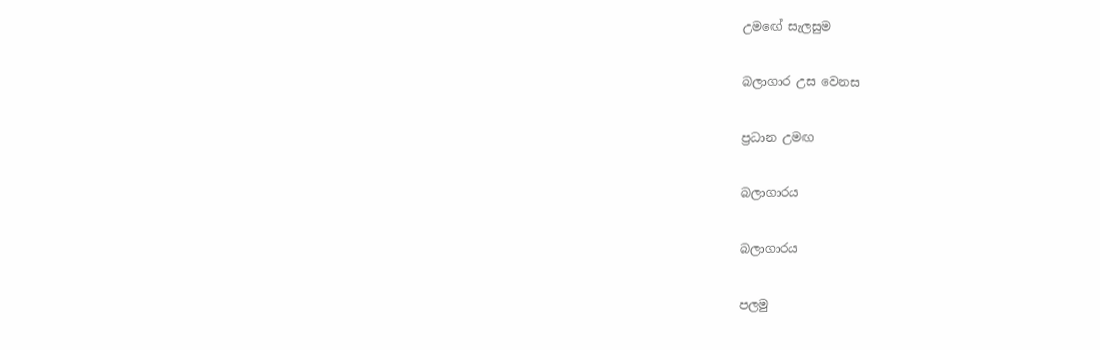උමඟේ සැලසුම

බලාගාර උස වෙනස

ප්‍රධාන උමඟ

බලාගාරය

බලාගාරය

පලමු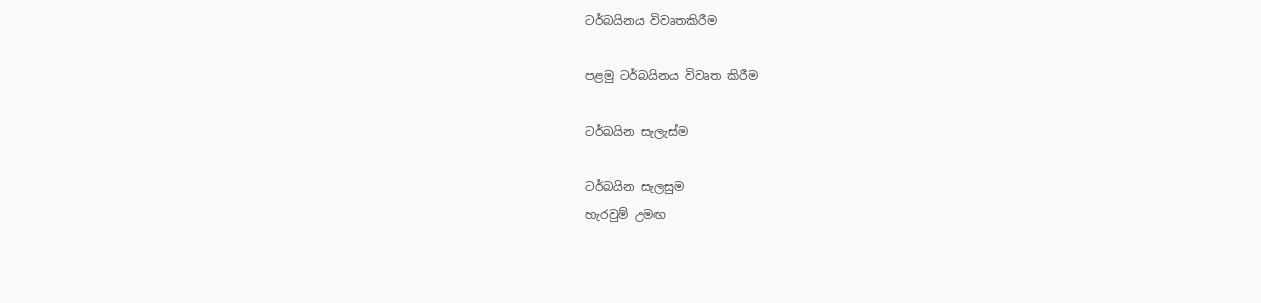ටර්බයිනය විවෘතකිරීම

පළමු ටර්බයිනය විවෘත කිරීම

ටර්බයින සැලැස්ම

ටර්බයින සැලසුම
හැරවුම් උමඟ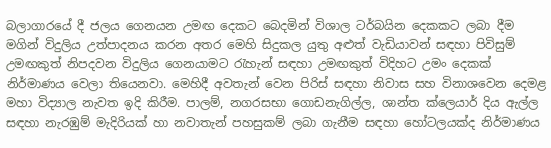බලාගාරයේ දී ජලය ගෙනයන උමඟ දෙකට බෙදමින් විශාල ටර්බයින දෙකකට ලබා දීම මගින් විදුලිය උත්පාදනය කරන අතර මෙහි සිදුකල යුතු අළුත් වැඩියාවන් සඳහා පිවිසුම් උමඟකුත් නිපදවන විදුලිය ගෙනයාමට රැහැන් සඳහා උමඟකුත් විදිහට උමං දෙකක් නිර්මාණය වෙලා තියෙනවා. මෙහිදී අවතැන් වෙන පිරිස් සඳහා නිවාස සහ විනාශවෙන දෙමළ මහා විද්‍යාල නැවත ඉදි කිරීම. පාලම්, නගරසභා ගොඩනැගිල්ල, ශාන්ත ක්ලෙයාර් දිය ඇල්ල සඳහා නැරඹුම් මැදිරියක් හා නවාතැන් පහසුකම් ලබා ගැනීම සඳහා හෝටලයක්ද නිර්මාණය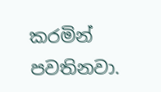කරමින් පවතිනවා.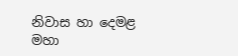නිවාස හා දෙමළ මහා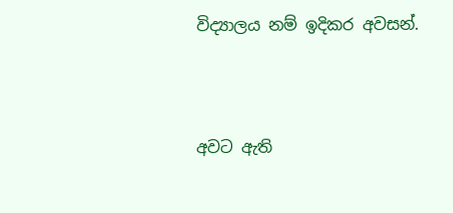විද්‍යාලය නම් ඉදිකර අවසන්.




අවට ඇති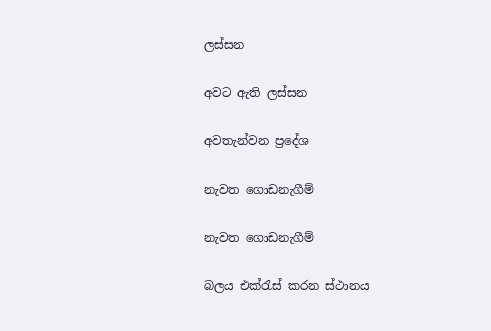ලස්සන

අවට ඇති ලස්සන

අවතැන්වන ප්‍රදේශ

නැවත ගොඩනැගීම්

නැවත ගොඩනැගීම්

බලය එක්රැස් කරන ස්ථානය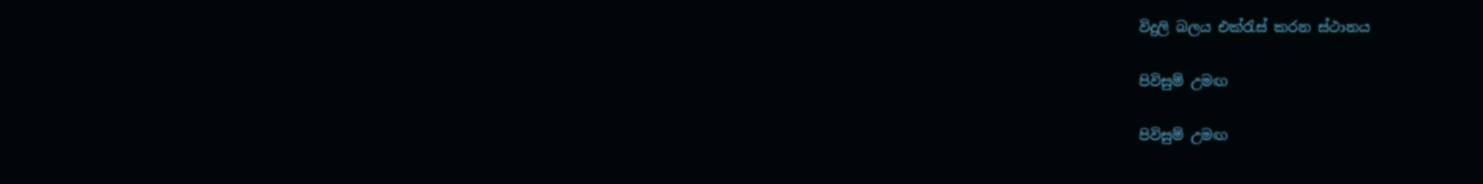විදුලි බලය එක්රැස් කරන ස්ථානය

පිවිසුම් උමඟ

පිවිසුම් උමඟ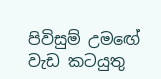පිවිසුම් උමඟේ වැඩ කටයුතු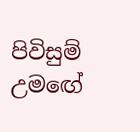පිවිසුම් උමඟේ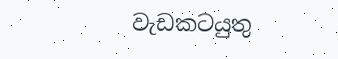වැඩකටයුතු